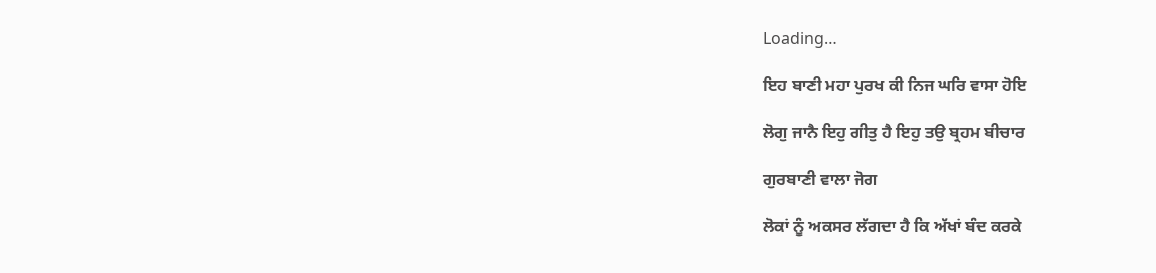Loading…

ਇਹ ਬਾਣੀ ਮਹਾ ਪੁਰਖ ਕੀ ਨਿਜ ਘਰਿ ਵਾਸਾ ਹੋਇ

ਲੋਗੁ ਜਾਨੈ ਇਹੁ ਗੀਤੁ ਹੈ ਇਹੁ ਤਉ ਬ੍ਰਹਮ ਬੀਚਾਰ

ਗੁਰਬਾਣੀ ਵਾਲਾ ਜੋਗ

ਲੋਕਾਂ ਨੂੰ ਅਕਸਰ ਲੱਗਦਾ ਹੈ ਕਿ ਅੱਖਾਂ ਬੰਦ ਕਰਕੇ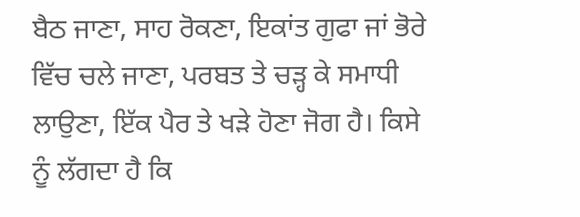ਬੈਠ ਜਾਣਾ, ਸਾਹ ਰੋਕਣਾ, ਇਕਾਂਤ ਗੁਫਾ ਜਾਂ ਭੋਰੇ ਵਿੱਚ ਚਲੇ ਜਾਣਾ, ਪਰਬਤ ਤੇ ਚੜ੍ਹ ਕੇ ਸਮਾਧੀ ਲਾਉਣਾ, ਇੱਕ ਪੈਰ ਤੇ ਖੜੇ ਹੋਣਾ ਜੋਗ ਹੈ। ਕਿਸੇ ਨੂੰ ਲੱਗਦਾ ਹੈ ਕਿ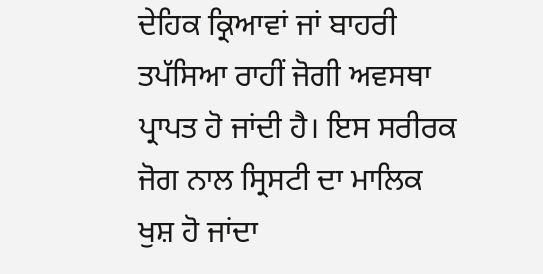ਦੇਹਿਕ ਕ੍ਰਿਆਵਾਂ ਜਾਂ ਬਾਹਰੀ ਤਪੱਸਿਆ ਰਾਹੀਂ ਜੋਗੀ ਅਵਸਥਾ ਪ੍ਰਾਪਤ ਹੋ ਜਾਂਦੀ ਹੈ। ਇਸ ਸਰੀਰਕ ਜੋਗ ਨਾਲ ਸ੍ਰਿਸਟੀ ਦਾ ਮਾਲਿਕ ਖੁਸ਼ ਹੋ ਜਾਂਦਾ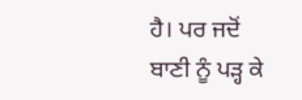ਹੈ। ਪਰ ਜਦੋਂ ਬਾਣੀ ਨੂੰ ਪੜ੍ਹ ਕੇ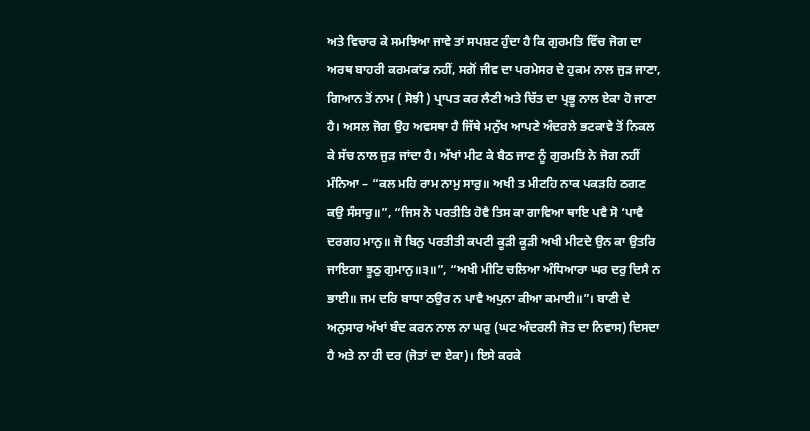ਅਤੇ ਵਿਚਾਰ ਕੇ ਸਮਝਿਆ ਜਾਵੇ ਤਾਂ ਸਪਸ਼ਟ ਹੁੰਦਾ ਹੈ ਕਿ ਗੁਰਮਤਿ ਵਿੱਚ ਜੋਗ ਦਾ ਅਰਥ ਬਾਹਰੀ ਕਰਮਕਾਂਡ ਨਹੀਂ, ਸਗੋਂ ਜੀਵ ਦਾ ਪਰਮੇਸਰ ਦੇ ਹੁਕਮ ਨਾਲ ਜੁੜ ਜਾਣਾ, ਗਿਆਨ ਤੋਂ ਨਾਮ ( ਸੋਝੀ ) ਪ੍ਰਾਪਤ ਕਰ ਲੈਣੀ ਅਤੇ ਚਿੱਤ ਦਾ ਪ੍ਰਭੂ ਨਾਲ ਏਕਾ ਹੋ ਜਾਣਾ ਹੈ। ਅਸਲ ਜੋਗ ਉਹ ਅਵਸਥਾ ਹੈ ਜਿੱਥੇ ਮਨੁੱਖ ਆਪਣੇ ਅੰਦਰਲੇ ਭਟਕਾਵੇ ਤੋਂ ਨਿਕਲ ਕੇ ਸੱਚ ਨਾਲ ਜੁੜ ਜਾਂਦਾ ਹੈ। ਅੱਖਾਂ ਮੀਟ ਕੇ ਬੈਠ ਜਾਣ ਨੂੰ ਗੁਰਮਤਿ ਨੇ ਜੋਗ ਨਹੀਂ ਮੰਨਿਆ – “ਕਲ ਮਹਿ ਰਾਮ ਨਾਮੁ ਸਾਰੁ॥ ਅਖੀ ਤ ਮੀਟਹਿ ਨਾਕ ਪਕੜਹਿ ਠਗਣ ਕਉ ਸੰਸਾਰੁ॥”, “ਜਿਸ ਨੋ ਪਰਤੀਤਿ ਹੋਵੈ ਤਿਸ ਕਾ ਗਾਵਿਆ ਥਾਇ ਪਵੈ ਸੋ ‘ਪਾਵੈ ਦਰਗਹ ਮਾਨੁ॥ ਜੋ ਬਿਨੁ ਪਰਤੀਤੀ ਕਪਟੀ ਕੂੜੀ ਕੂੜੀ ਅਖੀ ਮੀਟਦੇ ਉਨ ਕਾ ਉਤਰਿ ਜਾਇਗਾ ਝੂਠੁ ਗੁਮਾਨੁ॥੩॥”, “ਅਖੀ ਮੀਟਿ ਚਲਿਆ ਅੰਧਿਆਰਾ ਘਰ ਦਰੁ ਦਿਸੈ ਨ ਭਾਈ॥ ਜਮ ਦਰਿ ਬਾਧਾ ਠਉਰ ਨ ਪਾਵੈ ਅਪੁਨਾ ਕੀਆ ਕਮਾਈ॥”। ਬਾਣੀ ਦੇ ਅਨੁਸਾਰ ਅੱਖਾਂ ਬੰਦ ਕਰਨ ਨਾਲ ਨਾ ਘਰੁ (ਘਟ ਅੰਦਰਲੀ ਜੋਤ ਦਾ ਨਿਵਾਸ) ਦਿਸਦਾ ਹੈ ਅਤੇ ਨਾ ਹੀ ਦਰ (ਜੋਤਾਂ ਦਾ ਏਕਾ)। ਇਸੇ ਕਰਕੇ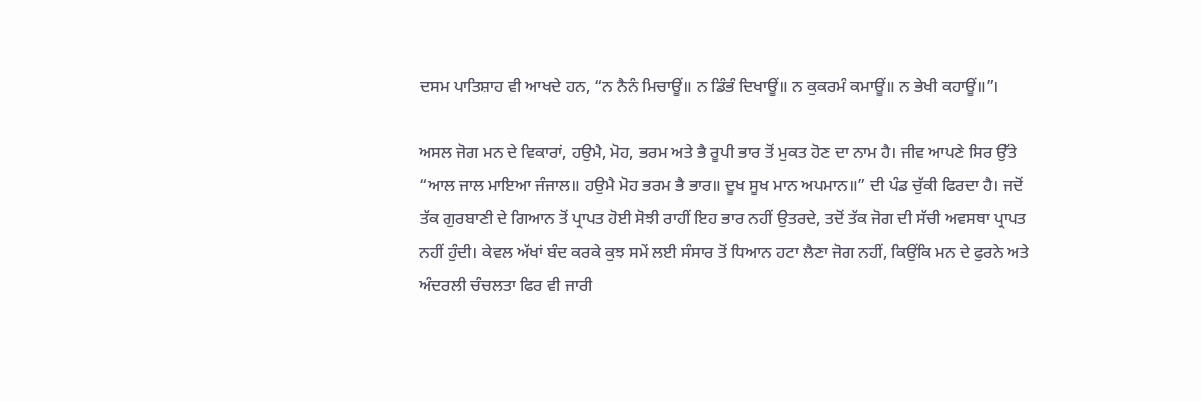ਦਸਮ ਪਾਤਿਸ਼ਾਹ ਵੀ ਆਖਦੇ ਹਨ, “ਨ ਨੈਨੰ ਮਿਚਾਊਂ॥ ਨ ਡਿੰਭੰ ਦਿਖਾਊਂ॥ ਨ ਕੁਕਰਮੰ ਕਮਾਊਂ॥ ਨ ਭੇਖੀ ਕਹਾਊਂ॥”।

ਅਸਲ ਜੋਗ ਮਨ ਦੇ ਵਿਕਾਰਾਂ, ਹਉਮੈ, ਮੋਹ, ਭਰਮ ਅਤੇ ਭੈ ਰੂਪੀ ਭਾਰ ਤੋਂ ਮੁਕਤ ਹੋਣ ਦਾ ਨਾਮ ਹੈ। ਜੀਵ ਆਪਣੇ ਸਿਰ ਉੱਤੇ “ਆਲ ਜਾਲ ਮਾਇਆ ਜੰਜਾਲ॥ ਹਉਮੈ ਮੋਹ ਭਰਮ ਭੈ ਭਾਰ॥ ਦੂਖ ਸੂਖ ਮਾਨ ਅਪਮਾਨ॥” ਦੀ ਪੰਡ ਚੁੱਕੀ ਫਿਰਦਾ ਹੈ। ਜਦੋਂ ਤੱਕ ਗੁਰਬਾਣੀ ਦੇ ਗਿਆਨ ਤੋਂ ਪ੍ਰਾਪਤ ਹੋਈ ਸੋਝੀ ਰਾਹੀਂ ਇਹ ਭਾਰ ਨਹੀਂ ਉਤਰਦੇ, ਤਦੋਂ ਤੱਕ ਜੋਗ ਦੀ ਸੱਚੀ ਅਵਸਥਾ ਪ੍ਰਾਪਤ ਨਹੀਂ ਹੁੰਦੀ। ਕੇਵਲ ਅੱਖਾਂ ਬੰਦ ਕਰਕੇ ਕੁਝ ਸਮੇਂ ਲਈ ਸੰਸਾਰ ਤੋਂ ਧਿਆਨ ਹਟਾ ਲੈਣਾ ਜੋਗ ਨਹੀਂ, ਕਿਉਂਕਿ ਮਨ ਦੇ ਫੁਰਨੇ ਅਤੇ ਅੰਦਰਲੀ ਚੰਚਲਤਾ ਫਿਰ ਵੀ ਜਾਰੀ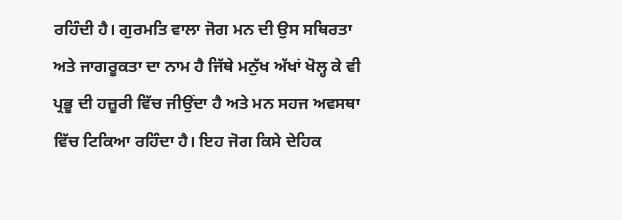ਰਹਿੰਦੀ ਹੈ। ਗੁਰਮਤਿ ਵਾਲਾ ਜੋਗ ਮਨ ਦੀ ਉਸ ਸਥਿਰਤਾ ਅਤੇ ਜਾਗਰੂਕਤਾ ਦਾ ਨਾਮ ਹੈ ਜਿੱਥੇ ਮਨੁੱਖ ਅੱਖਾਂ ਖੋਲ੍ਹ ਕੇ ਵੀ ਪ੍ਰਭੂ ਦੀ ਹਜ਼ੂਰੀ ਵਿੱਚ ਜੀਉਂਦਾ ਹੈ ਅਤੇ ਮਨ ਸਹਜ ਅਵਸਥਾ ਵਿੱਚ ਟਿਕਿਆ ਰਹਿੰਦਾ ਹੈ। ਇਹ ਜੋਗ ਕਿਸੇ ਦੇਹਿਕ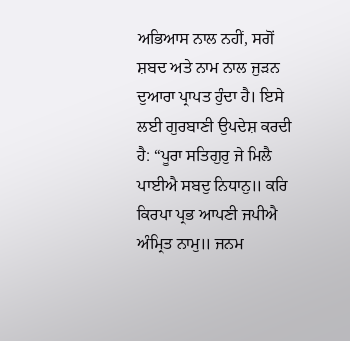ਅਭਿਆਸ ਨਾਲ ਨਹੀਂ, ਸਗੋਂ ਸ਼ਬਦ ਅਤੇ ਨਾਮ ਨਾਲ ਜੁੜਨ ਦੁਆਰਾ ਪ੍ਰਾਪਤ ਹੁੰਦਾ ਹੈ। ਇਸੇ ਲਈ ਗੁਰਬਾਣੀ ਉਪਦੇਸ਼ ਕਰਦੀ ਹੈ: “ਪੂਰਾ ਸਤਿਗੁਰੁ ਜੇ ਮਿਲੈ ਪਾਈਐ ਸਬਦੁ ਨਿਧਾਨੁ॥ ਕਰਿ ਕਿਰਪਾ ਪ੍ਰਭ ਆਪਣੀ ਜਪੀਐ ਅੰਮ੍ਰਿਤ ਨਾਮੁ॥ ਜਨਮ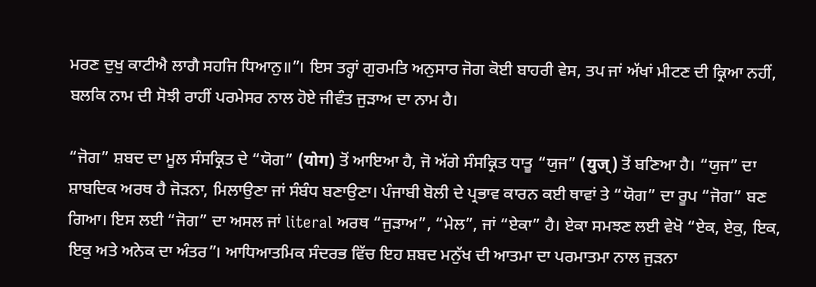ਮਰਣ ਦੁਖੁ ਕਾਟੀਐ ਲਾਗੈ ਸਹਜਿ ਧਿਆਨੁ॥”। ਇਸ ਤਰ੍ਹਾਂ ਗੁਰਮਤਿ ਅਨੁਸਾਰ ਜੋਗ ਕੋਈ ਬਾਹਰੀ ਵੇਸ, ਤਪ ਜਾਂ ਅੱਖਾਂ ਮੀਟਣ ਦੀ ਕ੍ਰਿਆ ਨਹੀਂ, ਬਲਕਿ ਨਾਮ ਦੀ ਸੋਝੀ ਰਾਹੀਂ ਪਰਮੇਸਰ ਨਾਲ ਹੋਏ ਜੀਵੰਤ ਜੁੜਾਅ ਦਾ ਨਾਮ ਹੈ।

“ਜੋਗ” ਸ਼ਬਦ ਦਾ ਮੂਲ ਸੰਸਕ੍ਰਿਤ ਦੇ “ਯੋਗ” (योग) ਤੋਂ ਆਇਆ ਹੈ, ਜੋ ਅੱਗੇ ਸੰਸਕ੍ਰਿਤ ਧਾਤੂ “ਯੁਜ” (युज्) ਤੋਂ ਬਣਿਆ ਹੈ। “ਯੁਜ” ਦਾ ਸ਼ਾਬਦਿਕ ਅਰਥ ਹੈ ਜੋੜਨਾ, ਮਿਲਾਉਣਾ ਜਾਂ ਸੰਬੰਧ ਬਣਾਉਣਾ। ਪੰਜਾਬੀ ਬੋਲੀ ਦੇ ਪ੍ਰਭਾਵ ਕਾਰਨ ਕਈ ਥਾਵਾਂ ਤੇ “ਯੋਗ” ਦਾ ਰੂਪ “ਜੋਗ” ਬਣ ਗਿਆ। ਇਸ ਲਈ “ਜੋਗ” ਦਾ ਅਸਲ ਜਾਂ literal ਅਰਥ “ਜੁੜਾਅ”, “ਮੇਲ”, ਜਾਂ “ਏਕਾ” ਹੈ। ਏਕਾ ਸਮਝਣ ਲਈ ਵੇਖੋ “ਏਕ, ਏਕੁ, ਇਕ, ਇਕੁ ਅਤੇ ਅਨੇਕ ਦਾ ਅੰਤਰ”। ਆਧਿਆਤਮਿਕ ਸੰਦਰਭ ਵਿੱਚ ਇਹ ਸ਼ਬਦ ਮਨੁੱਖ ਦੀ ਆਤਮਾ ਦਾ ਪਰਮਾਤਮਾ ਨਾਲ ਜੁੜਨਾ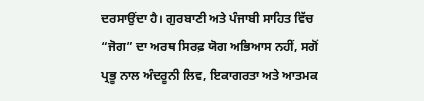ਦਰਸਾਉਂਦਾ ਹੈ। ਗੁਰਬਾਣੀ ਅਤੇ ਪੰਜਾਬੀ ਸਾਹਿਤ ਵਿੱਚ “ਜੋਗ” ਦਾ ਅਰਥ ਸਿਰਫ਼ ਯੋਗ ਅਭਿਆਸ ਨਹੀਂ, ਸਗੋਂ ਪ੍ਰਭੂ ਨਾਲ ਅੰਦਰੂਨੀ ਲਿਵ, ਇਕਾਗਰਤਾ ਅਤੇ ਆਤਮਕ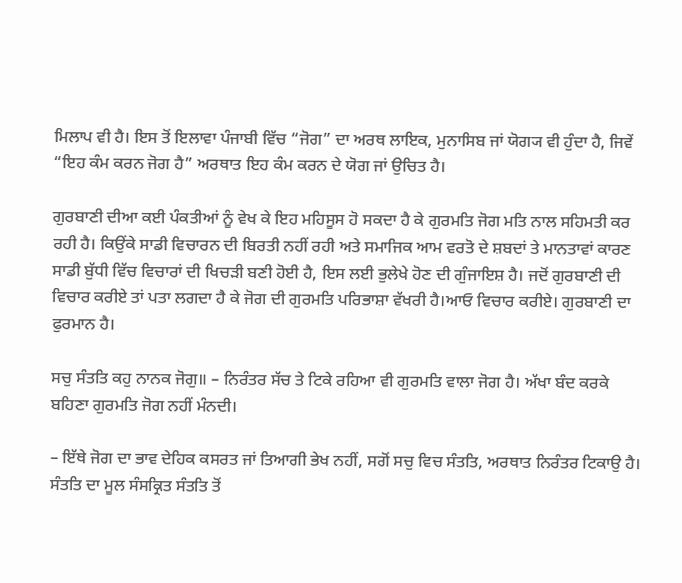ਮਿਲਾਪ ਵੀ ਹੈ। ਇਸ ਤੋਂ ਇਲਾਵਾ ਪੰਜਾਬੀ ਵਿੱਚ “ਜੋਗ” ਦਾ ਅਰਥ ਲਾਇਕ, ਮੁਨਾਸਿਬ ਜਾਂ ਯੋਗ੍ਯ ਵੀ ਹੁੰਦਾ ਹੈ, ਜਿਵੇਂ “ਇਹ ਕੰਮ ਕਰਨ ਜੋਗ ਹੈ” ਅਰਥਾਤ ਇਹ ਕੰਮ ਕਰਨ ਦੇ ਯੋਗ ਜਾਂ ਉਚਿਤ ਹੈ।

ਗੁਰਬਾਣੀ ਦੀਆ ਕਈ ਪੰਕਤੀਆਂ ਨੂੰ ਵੇਖ ਕੇ ਇਹ ਮਹਿਸੂਸ ਹੋ ਸਕਦਾ ਹੈ ਕੇ ਗੁਰਮਤਿ ਜੋਗ ਮਤਿ ਨਾਲ ਸਹਿਮਤੀ ਕਰ ਰਹੀ ਹੈ। ਕਿਉਂਕੇ ਸਾਡੀ ਵਿਚਾਰਨ ਦੀ ਬਿਰਤੀ ਨਹੀਂ ਰਹੀ ਅਤੇ ਸਮਾਜਿਕ ਆਮ ਵਰਤੋ ਦੇ ਸ਼ਬਦਾਂ ਤੇ ਮਾਨਤਾਵਾਂ ਕਾਰਣ ਸਾਡੀ ਬੁੱਧੀ ਵਿੱਚ ਵਿਚਾਰਾਂ ਦੀ ਖਿਚੜੀ ਬਣੀ ਹੋਈ ਹੈ, ਇਸ ਲਈ ਭੁਲੇਖੇ ਹੋਣ ਦੀ ਗੁੰਜਾਇਸ਼ ਹੈ। ਜਦੋਂ ਗੁਰਬਾਣੀ ਦੀ ਵਿਚਾਰ ਕਰੀਏ ਤਾਂ ਪਤਾ ਲਗਦਾ ਹੈ ਕੇ ਜੋਗ ਦੀ ਗੁਰਮਤਿ ਪਰਿਭਾਸ਼ਾ ਵੱਖਰੀ ਹੈ।ਆਓ ਵਿਚਾਰ ਕਰੀਏ। ਗੁਰਬਾਣੀ ਦਾ ਫੁਰਮਾਨ ਹੈ।

ਸਚੁ ਸੰਤਤਿ ਕਹੁ ਨਾਨਕ ਜੋਗੁ॥ – ਨਿਰੰਤਰ ਸੱਚ ਤੇ ਟਿਕੇ ਰਹਿਆ ਵੀ ਗੁਰਮਤਿ ਵਾਲਾ ਜੋਗ ਹੈ। ਅੱਖਾ ਬੰਦ ਕਰਕੇ ਬਹਿਣਾ ਗੁਰਮਤਿ ਜੋਗ ਨਹੀਂ ਮੰਨਦੀ।

– ਇੱਥੇ ਜੋਗ ਦਾ ਭਾਵ ਦੇਹਿਕ ਕਸਰਤ ਜਾਂ ਤਿਆਗੀ ਭੇਖ ਨਹੀਂ, ਸਗੋਂ ਸਚੁ ਵਿਚ ਸੰਤਤਿ, ਅਰਥਾਤ ਨਿਰੰਤਰ ਟਿਕਾਉ ਹੈ। ਸੰਤਤਿ ਦਾ ਮੂਲ ਸੰਸਕ੍ਰਿਤ ਸੰਤਤਿ ਤੋਂ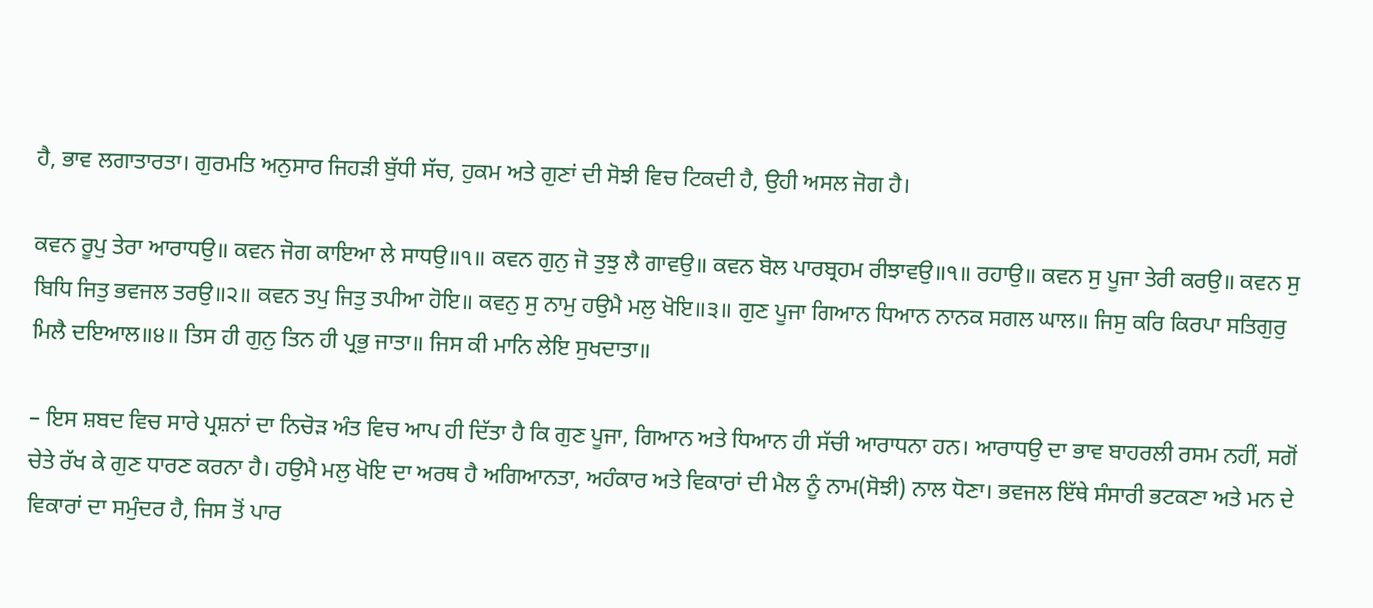ਹੈ, ਭਾਵ ਲਗਾਤਾਰਤਾ। ਗੁਰਮਤਿ ਅਨੁਸਾਰ ਜਿਹੜੀ ਬੁੱਧੀ ਸੱਚ, ਹੁਕਮ ਅਤੇ ਗੁਣਾਂ ਦੀ ਸੋਝੀ ਵਿਚ ਟਿਕਦੀ ਹੈ, ਉਹੀ ਅਸਲ ਜੋਗ ਹੈ।

ਕਵਨ ਰੂਪੁ ਤੇਰਾ ਆਰਾਧਉ॥ ਕਵਨ ਜੋਗ ਕਾਇਆ ਲੇ ਸਾਧਉ॥੧॥ ਕਵਨ ਗੁਨੁ ਜੋ ਤੁਝੁ ਲੈ ਗਾਵਉ॥ ਕਵਨ ਬੋਲ ਪਾਰਬ੍ਰਹਮ ਰੀਝਾਵਉ॥੧॥ ਰਹਾਉ॥ ਕਵਨ ਸੁ ਪੂਜਾ ਤੇਰੀ ਕਰਉ॥ ਕਵਨ ਸੁ ਬਿਧਿ ਜਿਤੁ ਭਵਜਲ ਤਰਉ॥੨॥ ਕਵਨ ਤਪੁ ਜਿਤੁ ਤਪੀਆ ਹੋਇ॥ ਕਵਨੁ ਸੁ ਨਾਮੁ ਹਉਮੈ ਮਲੁ ਖੋਇ॥੩॥ ਗੁਣ ਪੂਜਾ ਗਿਆਨ ਧਿਆਨ ਨਾਨਕ ਸਗਲ ਘਾਲ॥ ਜਿਸੁ ਕਰਿ ਕਿਰਪਾ ਸਤਿਗੁਰੁ ਮਿਲੈ ਦਇਆਲ॥੪॥ ਤਿਸ ਹੀ ਗੁਨੁ ਤਿਨ ਹੀ ਪ੍ਰਭੁ ਜਾਤਾ॥ ਜਿਸ ਕੀ ਮਾਨਿ ਲੇਇ ਸੁਖਦਾਤਾ॥

– ਇਸ ਸ਼ਬਦ ਵਿਚ ਸਾਰੇ ਪ੍ਰਸ਼ਨਾਂ ਦਾ ਨਿਚੋੜ ਅੰਤ ਵਿਚ ਆਪ ਹੀ ਦਿੱਤਾ ਹੈ ਕਿ ਗੁਣ ਪੂਜਾ, ਗਿਆਨ ਅਤੇ ਧਿਆਨ ਹੀ ਸੱਚੀ ਆਰਾਧਨਾ ਹਨ। ਆਰਾਧਉ ਦਾ ਭਾਵ ਬਾਹਰਲੀ ਰਸਮ ਨਹੀਂ, ਸਗੋਂ ਚੇਤੇ ਰੱਖ ਕੇ ਗੁਣ ਧਾਰਣ ਕਰਨਾ ਹੈ। ਹਉਮੈ ਮਲੁ ਖੋਇ ਦਾ ਅਰਥ ਹੈ ਅਗਿਆਨਤਾ, ਅਹੰਕਾਰ ਅਤੇ ਵਿਕਾਰਾਂ ਦੀ ਮੈਲ ਨੂੰ ਨਾਮ(ਸੋਝੀ) ਨਾਲ ਧੋਣਾ। ਭਵਜਲ ਇੱਥੇ ਸੰਸਾਰੀ ਭਟਕਣਾ ਅਤੇ ਮਨ ਦੇ ਵਿਕਾਰਾਂ ਦਾ ਸਮੁੰਦਰ ਹੈ, ਜਿਸ ਤੋਂ ਪਾਰ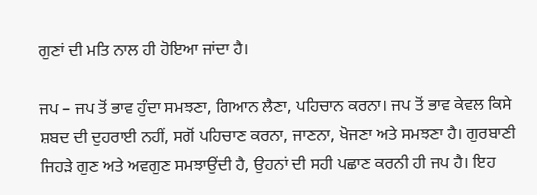ਗੁਣਾਂ ਦੀ ਮਤਿ ਨਾਲ ਹੀ ਹੋਇਆ ਜਾਂਦਾ ਹੈ।

ਜਪ – ਜਪ ਤੋਂ ਭਾਵ ਹੁੰਦਾ ਸਮਝਣਾ, ਗਿਆਨ ਲੈਣਾ, ਪਹਿਚਾਨ ਕਰਨਾ। ਜਪ ਤੋਂ ਭਾਵ ਕੇਵਲ ਕਿਸੇ ਸ਼ਬਦ ਦੀ ਦੁਹਰਾਈ ਨਹੀਂ, ਸਗੋਂ ਪਹਿਚਾਣ ਕਰਨਾ, ਜਾਣਨਾ, ਖੋਜਣਾ ਅਤੇ ਸਮਝਣਾ ਹੈ। ਗੁਰਬਾਣੀ ਜਿਹੜੇ ਗੁਣ ਅਤੇ ਅਵਗੁਣ ਸਮਝਾਉਂਦੀ ਹੈ, ਉਹਨਾਂ ਦੀ ਸਹੀ ਪਛਾਣ ਕਰਨੀ ਹੀ ਜਪ ਹੈ। ਇਹ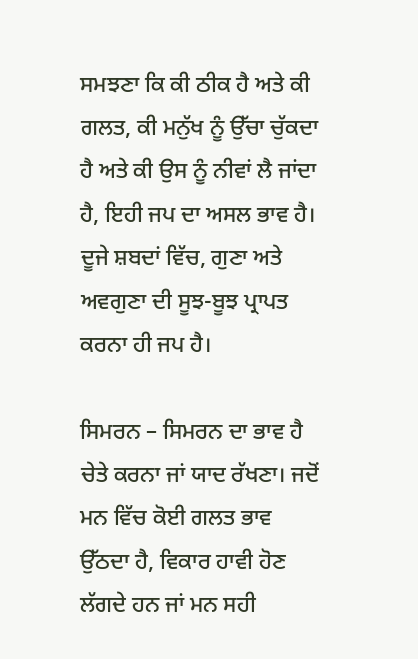ਸਮਝਣਾ ਕਿ ਕੀ ਠੀਕ ਹੈ ਅਤੇ ਕੀ ਗਲਤ, ਕੀ ਮਨੁੱਖ ਨੂੰ ਉੱਚਾ ਚੁੱਕਦਾ ਹੈ ਅਤੇ ਕੀ ਉਸ ਨੂੰ ਨੀਵਾਂ ਲੈ ਜਾਂਦਾ ਹੈ, ਇਹੀ ਜਪ ਦਾ ਅਸਲ ਭਾਵ ਹੈ। ਦੂਜੇ ਸ਼ਬਦਾਂ ਵਿੱਚ, ਗੁਣਾ ਅਤੇ ਅਵਗੁਣਾ ਦੀ ਸੂਝ-ਬੂਝ ਪ੍ਰਾਪਤ ਕਰਨਾ ਹੀ ਜਪ ਹੈ।

ਸਿਮਰਨ – ਸਿਮਰਨ ਦਾ ਭਾਵ ਹੈ ਚੇਤੇ ਕਰਨਾ ਜਾਂ ਯਾਦ ਰੱਖਣਾ। ਜਦੋਂ ਮਨ ਵਿੱਚ ਕੋਈ ਗਲਤ ਭਾਵ ਉੱਠਦਾ ਹੈ, ਵਿਕਾਰ ਹਾਵੀ ਹੋਣ ਲੱਗਦੇ ਹਨ ਜਾਂ ਮਨ ਸਹੀ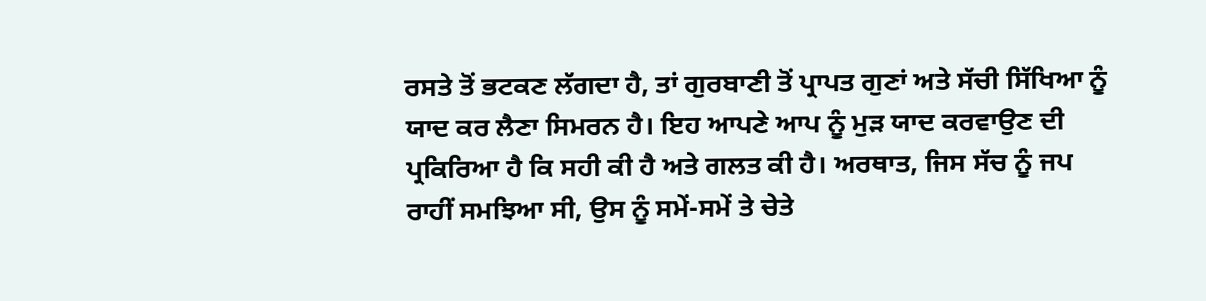ਰਸਤੇ ਤੋਂ ਭਟਕਣ ਲੱਗਦਾ ਹੈ, ਤਾਂ ਗੁਰਬਾਣੀ ਤੋਂ ਪ੍ਰਾਪਤ ਗੁਣਾਂ ਅਤੇ ਸੱਚੀ ਸਿੱਖਿਆ ਨੂੰ ਯਾਦ ਕਰ ਲੈਣਾ ਸਿਮਰਨ ਹੈ। ਇਹ ਆਪਣੇ ਆਪ ਨੂੰ ਮੁੜ ਯਾਦ ਕਰਵਾਉਣ ਦੀ ਪ੍ਰਕਿਰਿਆ ਹੈ ਕਿ ਸਹੀ ਕੀ ਹੈ ਅਤੇ ਗਲਤ ਕੀ ਹੈ। ਅਰਥਾਤ, ਜਿਸ ਸੱਚ ਨੂੰ ਜਪ ਰਾਹੀਂ ਸਮਝਿਆ ਸੀ, ਉਸ ਨੂੰ ਸਮੇਂ-ਸਮੇਂ ਤੇ ਚੇਤੇ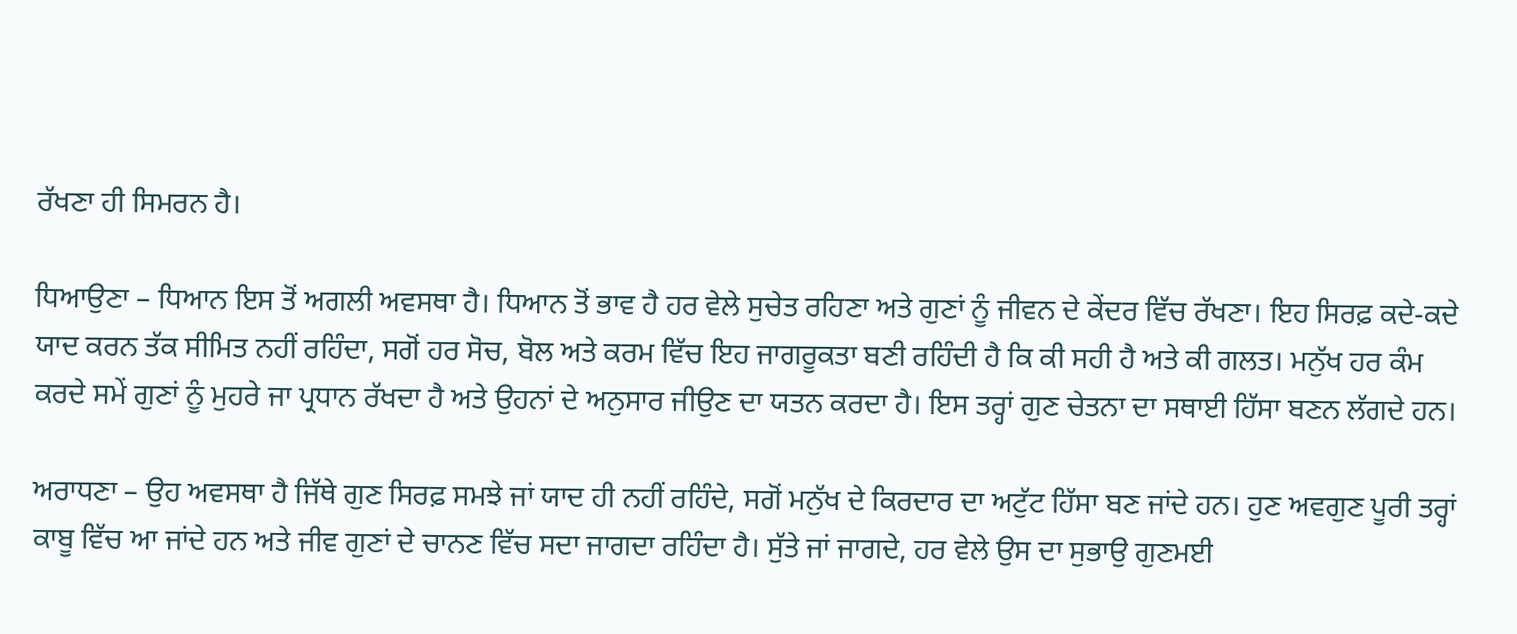ਰੱਖਣਾ ਹੀ ਸਿਮਰਨ ਹੈ।

ਧਿਆਉਣਾ – ਧਿਆਨ ਇਸ ਤੋਂ ਅਗਲੀ ਅਵਸਥਾ ਹੈ। ਧਿਆਨ ਤੋਂ ਭਾਵ ਹੈ ਹਰ ਵੇਲੇ ਸੁਚੇਤ ਰਹਿਣਾ ਅਤੇ ਗੁਣਾਂ ਨੂੰ ਜੀਵਨ ਦੇ ਕੇਂਦਰ ਵਿੱਚ ਰੱਖਣਾ। ਇਹ ਸਿਰਫ਼ ਕਦੇ-ਕਦੇ ਯਾਦ ਕਰਨ ਤੱਕ ਸੀਮਿਤ ਨਹੀਂ ਰਹਿੰਦਾ, ਸਗੋਂ ਹਰ ਸੋਚ, ਬੋਲ ਅਤੇ ਕਰਮ ਵਿੱਚ ਇਹ ਜਾਗਰੂਕਤਾ ਬਣੀ ਰਹਿੰਦੀ ਹੈ ਕਿ ਕੀ ਸਹੀ ਹੈ ਅਤੇ ਕੀ ਗਲਤ। ਮਨੁੱਖ ਹਰ ਕੰਮ ਕਰਦੇ ਸਮੇਂ ਗੁਣਾਂ ਨੂੰ ਮੁਹਰੇ ਜਾ ਪ੍ਰਧਾਨ ਰੱਖਦਾ ਹੈ ਅਤੇ ਉਹਨਾਂ ਦੇ ਅਨੁਸਾਰ ਜੀਉਣ ਦਾ ਯਤਨ ਕਰਦਾ ਹੈ। ਇਸ ਤਰ੍ਹਾਂ ਗੁਣ ਚੇਤਨਾ ਦਾ ਸਥਾਈ ਹਿੱਸਾ ਬਣਨ ਲੱਗਦੇ ਹਨ।

ਅਰਾਧਣਾ – ਉਹ ਅਵਸਥਾ ਹੈ ਜਿੱਥੇ ਗੁਣ ਸਿਰਫ਼ ਸਮਝੇ ਜਾਂ ਯਾਦ ਹੀ ਨਹੀਂ ਰਹਿੰਦੇ, ਸਗੋਂ ਮਨੁੱਖ ਦੇ ਕਿਰਦਾਰ ਦਾ ਅਟੁੱਟ ਹਿੱਸਾ ਬਣ ਜਾਂਦੇ ਹਨ। ਹੁਣ ਅਵਗੁਣ ਪੂਰੀ ਤਰ੍ਹਾਂ ਕਾਬੂ ਵਿੱਚ ਆ ਜਾਂਦੇ ਹਨ ਅਤੇ ਜੀਵ ਗੁਣਾਂ ਦੇ ਚਾਨਣ ਵਿੱਚ ਸਦਾ ਜਾਗਦਾ ਰਹਿੰਦਾ ਹੈ। ਸੁੱਤੇ ਜਾਂ ਜਾਗਦੇ, ਹਰ ਵੇਲੇ ਉਸ ਦਾ ਸੁਭਾਉ ਗੁਣਮਈ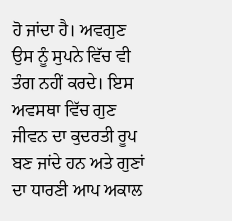ਹੋ ਜਾਂਦਾ ਹੈ। ਅਵਗੁਣ ਉਸ ਨੂੰ ਸੁਪਨੇ ਵਿੱਚ ਵੀ ਤੰਗ ਨਹੀਂ ਕਰਦੇ। ਇਸ ਅਵਸਥਾ ਵਿੱਚ ਗੁਣ ਜੀਵਨ ਦਾ ਕੁਦਰਤੀ ਰੂਪ ਬਣ ਜਾਂਦੇ ਹਨ ਅਤੇ ਗੁਣਾਂ ਦਾ ਧਾਰਣੀ ਆਪ ਅਕਾਲ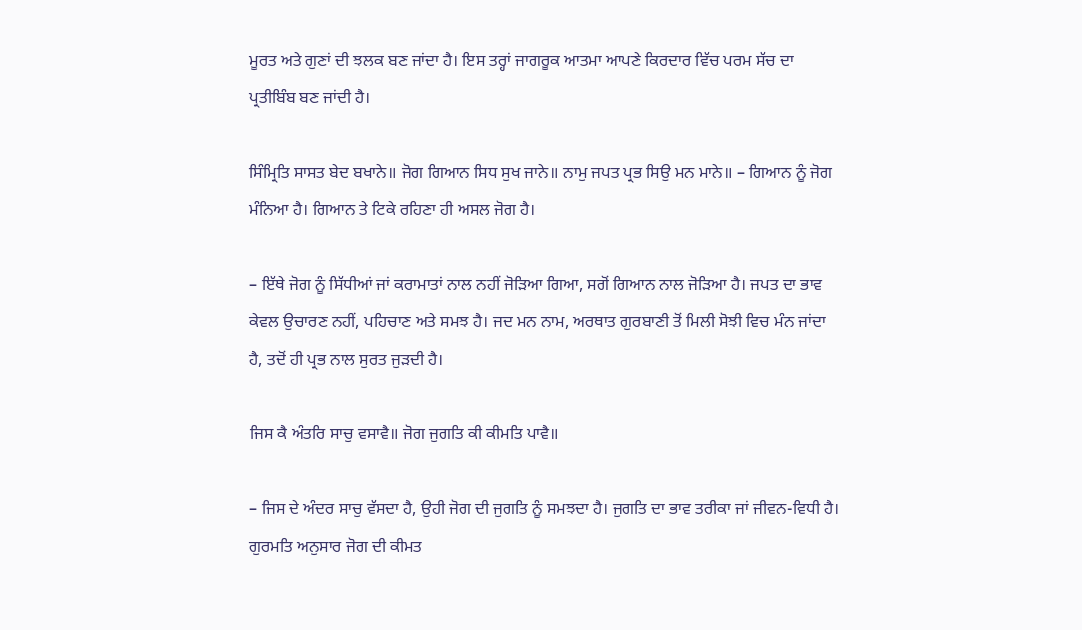ਮੂਰਤ ਅਤੇ ਗੁਣਾਂ ਦੀ ਝਲਕ ਬਣ ਜਾਂਦਾ ਹੈ। ਇਸ ਤਰ੍ਹਾਂ ਜਾਗਰੂਕ ਆਤਮਾ ਆਪਣੇ ਕਿਰਦਾਰ ਵਿੱਚ ਪਰਮ ਸੱਚ ਦਾ ਪ੍ਰਤੀਬਿੰਬ ਬਣ ਜਾਂਦੀ ਹੈ।

ਸਿੰਮ੍ਰਿਤਿ ਸਾਸਤ ਬੇਦ ਬਖਾਨੇ॥ ਜੋਗ ਗਿਆਨ ਸਿਧ ਸੁਖ ਜਾਨੇ॥ ਨਾਮੁ ਜਪਤ ਪ੍ਰਭ ਸਿਉ ਮਨ ਮਾਨੇ॥ – ਗਿਆਨ ਨੂੰ ਜੋਗ ਮੰਨਿਆ ਹੈ। ਗਿਆਨ ਤੇ ਟਿਕੇ ਰਹਿਣਾ ਹੀ ਅਸਲ ਜੋਗ ਹੈ।

– ਇੱਥੇ ਜੋਗ ਨੂੰ ਸਿੱਧੀਆਂ ਜਾਂ ਕਰਾਮਾਤਾਂ ਨਾਲ ਨਹੀਂ ਜੋੜਿਆ ਗਿਆ, ਸਗੋਂ ਗਿਆਨ ਨਾਲ ਜੋੜਿਆ ਹੈ। ਜਪਤ ਦਾ ਭਾਵ ਕੇਵਲ ਉਚਾਰਣ ਨਹੀਂ, ਪਹਿਚਾਣ ਅਤੇ ਸਮਝ ਹੈ। ਜਦ ਮਨ ਨਾਮ, ਅਰਥਾਤ ਗੁਰਬਾਣੀ ਤੋਂ ਮਿਲੀ ਸੋਝੀ ਵਿਚ ਮੰਨ ਜਾਂਦਾ ਹੈ, ਤਦੋਂ ਹੀ ਪ੍ਰਭ ਨਾਲ ਸੁਰਤ ਜੁੜਦੀ ਹੈ।

ਜਿਸ ਕੈ ਅੰਤਰਿ ਸਾਚੁ ਵਸਾਵੈ॥ ਜੋਗ ਜੁਗਤਿ ਕੀ ਕੀਮਤਿ ਪਾਵੈ॥

– ਜਿਸ ਦੇ ਅੰਦਰ ਸਾਚੁ ਵੱਸਦਾ ਹੈ, ਉਹੀ ਜੋਗ ਦੀ ਜੁਗਤਿ ਨੂੰ ਸਮਝਦਾ ਹੈ। ਜੁਗਤਿ ਦਾ ਭਾਵ ਤਰੀਕਾ ਜਾਂ ਜੀਵਨ-ਵਿਧੀ ਹੈ। ਗੁਰਮਤਿ ਅਨੁਸਾਰ ਜੋਗ ਦੀ ਕੀਮਤ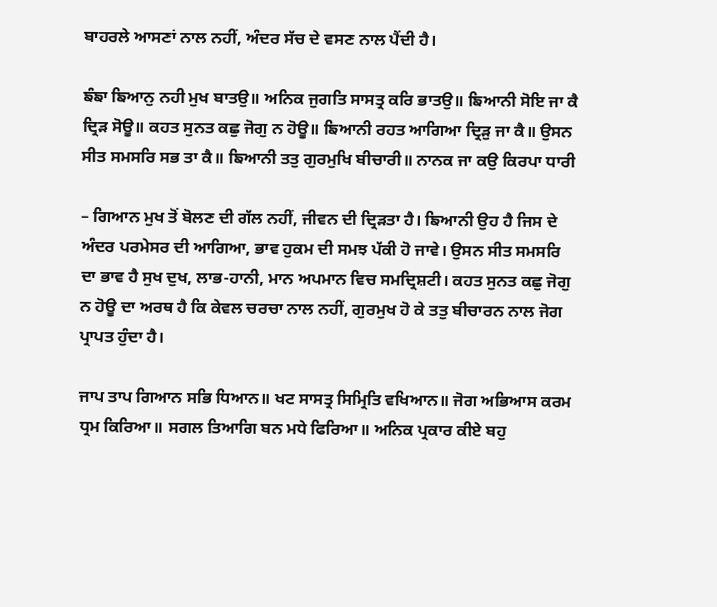ਬਾਹਰਲੇ ਆਸਣਾਂ ਨਾਲ ਨਹੀਂ, ਅੰਦਰ ਸੱਚ ਦੇ ਵਸਣ ਨਾਲ ਪੈਂਦੀ ਹੈ।

ਙੰਙਾ ਙਿਆਨੁ ਨਹੀ ਮੁਖ ਬਾਤਉ॥ ਅਨਿਕ ਜੁਗਤਿ ਸਾਸਤ੍ਰ ਕਰਿ ਭਾਤਉ॥ ਙਿਆਨੀ ਸੋਇ ਜਾ ਕੈ ਦ੍ਰਿੜ ਸੋਊ॥ ਕਹਤ ਸੁਨਤ ਕਛੁ ਜੋਗੁ ਨ ਹੋਊ॥ ਙਿਆਨੀ ਰਹਤ ਆਗਿਆ ਦ੍ਰਿੜੁ ਜਾ ਕੈ॥ ਉਸਨ ਸੀਤ ਸਮਸਰਿ ਸਭ ਤਾ ਕੈ॥ ਙਿਆਨੀ ਤਤੁ ਗੁਰਮੁਖਿ ਬੀਚਾਰੀ॥ ਨਾਨਕ ਜਾ ਕਉ ਕਿਰਪਾ ਧਾਰੀ

– ਗਿਆਨ ਮੁਖ ਤੋਂ ਬੋਲਣ ਦੀ ਗੱਲ ਨਹੀਂ, ਜੀਵਨ ਦੀ ਦ੍ਰਿੜਤਾ ਹੈ। ਙਿਆਨੀ ਉਹ ਹੈ ਜਿਸ ਦੇ ਅੰਦਰ ਪਰਮੇਸਰ ਦੀ ਆਗਿਆ, ਭਾਵ ਹੁਕਮ ਦੀ ਸਮਝ ਪੱਕੀ ਹੋ ਜਾਵੇ। ਉਸਨ ਸੀਤ ਸਮਸਰਿ ਦਾ ਭਾਵ ਹੈ ਸੁਖ ਦੁਖ, ਲਾਭ-ਹਾਨੀ, ਮਾਨ ਅਪਮਾਨ ਵਿਚ ਸਮਦ੍ਰਿਸ਼ਟੀ। ਕਹਤ ਸੁਨਤ ਕਛੁ ਜੋਗੁ ਨ ਹੋਊ ਦਾ ਅਰਥ ਹੈ ਕਿ ਕੇਵਲ ਚਰਚਾ ਨਾਲ ਨਹੀਂ, ਗੁਰਮੁਖ ਹੋ ਕੇ ਤਤੁ ਬੀਚਾਰਨ ਨਾਲ ਜੋਗ ਪ੍ਰਾਪਤ ਹੁੰਦਾ ਹੈ।

ਜਾਪ ਤਾਪ ਗਿਆਨ ਸਭਿ ਧਿਆਨ॥ ਖਟ ਸਾਸਤ੍ਰ ਸਿਮ੍ਰਿਤਿ ਵਖਿਆਨ॥ ਜੋਗ ਅਭਿਆਸ ਕਰਮ ਧ੍ਰਮ ਕਿਰਿਆ॥ ਸਗਲ ਤਿਆਗਿ ਬਨ ਮਧੇ ਫਿਰਿਆ॥ ਅਨਿਕ ਪ੍ਰਕਾਰ ਕੀਏ ਬਹੁ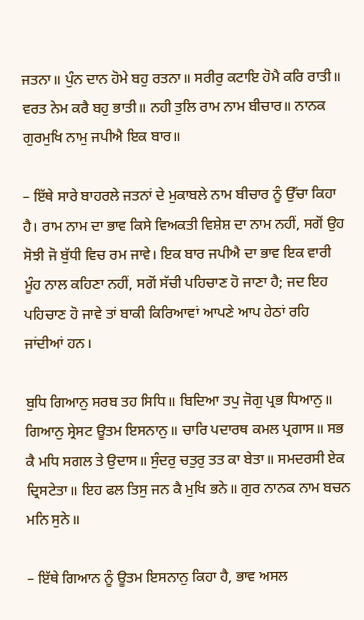ਜਤਨਾ॥ ਪੁੰਨ ਦਾਨ ਹੋਮੇ ਬਹੁ ਰਤਨਾ॥ ਸਰੀਰੁ ਕਟਾਇ ਹੋਮੈ ਕਰਿ ਰਾਤੀ॥ ਵਰਤ ਨੇਮ ਕਰੈ ਬਹੁ ਭਾਤੀ॥ ਨਹੀ ਤੁਲਿ ਰਾਮ ਨਾਮ ਬੀਚਾਰ॥ ਨਾਨਕ ਗੁਰਮੁਖਿ ਨਾਮੁ ਜਪੀਐ ਇਕ ਬਾਰ॥

– ਇੱਥੇ ਸਾਰੇ ਬਾਹਰਲੇ ਜਤਨਾਂ ਦੇ ਮੁਕਾਬਲੇ ਨਾਮ ਬੀਚਾਰ ਨੂੰ ਉੱਚਾ ਕਿਹਾ ਹੈ। ਰਾਮ ਨਾਮ ਦਾ ਭਾਵ ਕਿਸੇ ਵਿਅਕਤੀ ਵਿਸ਼ੇਸ਼ ਦਾ ਨਾਮ ਨਹੀਂ, ਸਗੋਂ ਉਹ ਸੋਝੀ ਜੋ ਬੁੱਧੀ ਵਿਚ ਰਮ ਜਾਵੇ। ਇਕ ਬਾਰ ਜਪੀਐ ਦਾ ਭਾਵ ਇਕ ਵਾਰੀ ਮੂੰਹ ਨਾਲ ਕਹਿਣਾ ਨਹੀਂ, ਸਗੋਂ ਸੱਚੀ ਪਹਿਚਾਣ ਹੋ ਜਾਣਾ ਹੈ; ਜਦ ਇਹ ਪਹਿਚਾਣ ਹੋ ਜਾਵੇ ਤਾਂ ਬਾਕੀ ਕਿਰਿਆਵਾਂ ਆਪਣੇ ਆਪ ਹੇਠਾਂ ਰਹਿ ਜਾਂਦੀਆਂ ਹਨ।

ਬੁਧਿ ਗਿਆਨੁ ਸਰਬ ਤਹ ਸਿਧਿ॥ ਬਿਦਿਆ ਤਪੁ ਜੋਗੁ ਪ੍ਰਭ ਧਿਆਨੁ॥ ਗਿਆਨੁ ਸ੍ਰੇਸਟ ਊਤਮ ਇਸਨਾਨੁ॥ ਚਾਰਿ ਪਦਾਰਥ ਕਮਲ ਪ੍ਰਗਾਸ॥ ਸਭ ਕੈ ਮਧਿ ਸਗਲ ਤੇ ਉਦਾਸ॥ ਸੁੰਦਰੁ ਚਤੁਰੁ ਤਤ ਕਾ ਬੇਤਾ॥ ਸਮਦਰਸੀ ਏਕ ਦ੍ਰਿਸਟੇਤਾ॥ ਇਹ ਫਲ ਤਿਸੁ ਜਨ ਕੈ ਮੁਖਿ ਭਨੇ॥ ਗੁਰ ਨਾਨਕ ਨਾਮ ਬਚਨ ਮਨਿ ਸੁਨੇ॥

– ਇੱਥੇ ਗਿਆਨ ਨੂੰ ਊਤਮ ਇਸਨਾਨੁ ਕਿਹਾ ਹੈ, ਭਾਵ ਅਸਲ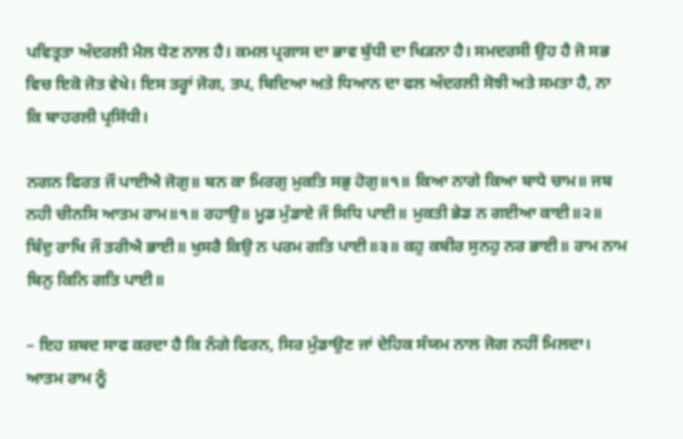ਪਵਿਤ੍ਰਤਾ ਅੰਦਰਲੀ ਮੈਲ ਧੋਣ ਨਾਲ ਹੈ। ਕਮਲ ਪ੍ਰਗਾਸ ਦਾ ਭਾਵ ਬੁੱਧੀ ਦਾ ਖਿੜਨਾ ਹੈ। ਸਮਦਰਸੀ ਉਹ ਹੈ ਜੋ ਸਭ ਵਿਚ ਇਕੋ ਜੋਤ ਵੇਖੇ। ਇਸ ਤਰ੍ਹਾਂ ਜੋਗ, ਤਪ, ਬਿਦਿਆ ਅਤੇ ਧਿਆਨ ਦਾ ਫਲ ਅੰਦਰਲੀ ਸੋਝੀ ਅਤੇ ਸਮਤਾ ਹੈ, ਨਾ ਕਿ ਬਾਹਰਲੀ ਪ੍ਰਸਿੱਧੀ।

ਨਗਨ ਫਿਰਤ ਜੌ ਪਾਈਐ ਜੋਗੁ॥ ਬਨ ਕਾ ਮਿਰਗੁ ਮੁਕਤਿ ਸਭੁ ਹੋਗੁ॥੧॥ ਕਿਆ ਨਾਗੇ ਕਿਆ ਬਾਧੇ ਚਾਮ॥ ਜਬ ਨਹੀ ਚੀਨਸਿ ਆਤਮ ਰਾਮ॥੧॥ ਰਹਾਉ॥ ਮੂਡ ਮੁੰਡਾਏ ਜੌ ਸਿਧਿ ਪਾਈ॥ ਮੁਕਤੀ ਭੇਡ ਨ ਗਈਆ ਕਾਈ॥੨॥ ਬਿੰਦੁ ਰਾਖਿ ਜੌ ਤਰੀਐ ਭਾਈ॥ ਖੁਸਰੈ ਕਿਉ ਨ ਪਰਮ ਗਤਿ ਪਾਈ॥੩॥ ਕਹੁ ਕਬੀਰ ਸੁਨਹੁ ਨਰ ਭਾਈ॥ ਰਾਮ ਨਾਮ ਬਿਨੁ ਕਿਨਿ ਗਤਿ ਪਾਈ॥

– ਇਹ ਸ਼ਬਦ ਸਾਫ ਕਰਦਾ ਹੈ ਕਿ ਨੰਗੇ ਫਿਰਨ, ਸਿਰ ਮੁੰਡਾਉਣ ਜਾਂ ਦੇਹਿਕ ਸੰਯਮ ਨਾਲ ਜੋਗ ਨਹੀਂ ਮਿਲਦਾ। ਆਤਮ ਰਾਮ ਨੂੰ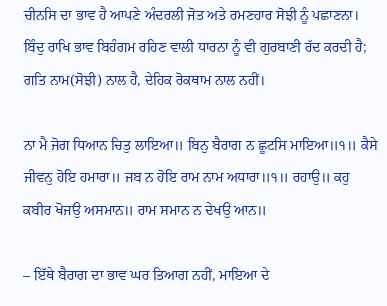ਚੀਨਸਿ ਦਾ ਭਾਵ ਹੈ ਆਪਣੇ ਅੰਦਰਲੀ ਜੋਤ ਅਤੇ ਰਮਣਹਾਰ ਸੋਝੀ ਨੂੰ ਪਛਾਣਨਾ। ਬਿੰਦੁ ਰਾਖਿ ਭਾਵ ਬਿਹੰਗਮ ਰਹਿਣ ਵਾਲੀ ਧਾਰਨਾ ਨੂੰ ਵੀ ਗੁਰਬਾਣੀ ਰੱਦ ਕਰਦੀ ਹੈ; ਗਤਿ ਨਾਮ(ਸੋਝੀ) ਨਾਲ ਹੈ, ਦੇਹਿਕ ਰੋਕਥਾਮ ਨਾਲ ਨਹੀਂ।

ਨਾ ਮੈ ਜੋਗ ਧਿਆਨ ਚਿਤੁ ਲਾਇਆ॥ ਬਿਨੁ ਬੈਰਾਗ ਨ ਛੂਟਸਿ ਮਾਇਆ॥੧॥ ਕੈਸੇ ਜੀਵਨੁ ਹੋਇ ਹਮਾਰਾ॥ ਜਬ ਨ ਹੋਇ ਰਾਮ ਨਾਮ ਅਧਾਰਾ॥੧॥ ਰਹਾਉ॥ ਕਹੁ ਕਬੀਰ ਖੋਜਉ ਅਸਮਾਨ॥ ਰਾਮ ਸਮਾਨ ਨ ਦੇਖਉ ਆਨ॥

– ਇੱਥੇ ਬੈਰਾਗ ਦਾ ਭਾਵ ਘਰ ਤਿਆਗ ਨਹੀਂ, ਮਾਇਆ ਦੇ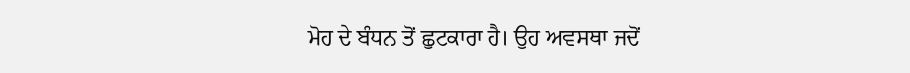ਮੋਹ ਦੇ ਬੰਧਨ ਤੋਂ ਛੁਟਕਾਰਾ ਹੈ। ਉਹ ਅਵਸਥਾ ਜਦੋਂ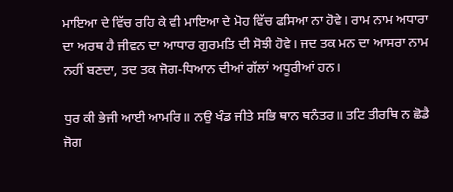ਮਾਇਆ ਦੇ ਵਿੱਚ ਰਹਿ ਕੇ ਵੀ ਮਾਇਆ ਦੇ ਮੋਹ ਵਿੱਚ ਫਸਿਆ ਨਾ ਹੋਵੇ। ਰਾਮ ਨਾਮ ਅਧਾਰਾ ਦਾ ਅਰਥ ਹੈ ਜੀਵਨ ਦਾ ਆਧਾਰ ਗੁਰਮਤਿ ਦੀ ਸੋਝੀ ਹੋਵੇ। ਜਦ ਤਕ ਮਨ ਦਾ ਆਸਰਾ ਨਾਮ ਨਹੀਂ ਬਣਦਾ, ਤਦ ਤਕ ਜੋਗ-ਧਿਆਨ ਦੀਆਂ ਗੱਲਾਂ ਅਧੂਰੀਆਂ ਹਨ।

ਧੁਰ ਕੀ ਭੇਜੀ ਆਈ ਆਮਰਿ॥ ਨਉ ਖੰਡ ਜੀਤੇ ਸਭਿ ਥਾਨ ਥਨੰਤਰ॥ ਤਟਿ ਤੀਰਥਿ ਨ ਛੋਡੈ ਜੋਗ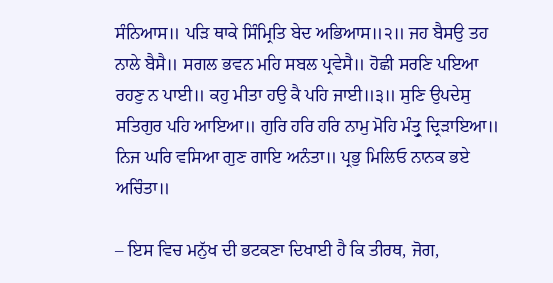ਸੰਨਿਆਸ॥ ਪੜਿ ਥਾਕੇ ਸਿੰਮ੍ਰਿਤਿ ਬੇਦ ਅਭਿਆਸ॥੨॥ ਜਹ ਬੈਸਉ ਤਹ ਨਾਲੇ ਬੈਸੈ॥ ਸਗਲ ਭਵਨ ਮਹਿ ਸਬਲ ਪ੍ਰਵੇਸੈ॥ ਹੋਛੀ ਸਰਣਿ ਪਇਆ ਰਹਣੁ ਨ ਪਾਈ॥ ਕਹੁ ਮੀਤਾ ਹਉ ਕੈ ਪਹਿ ਜਾਈ॥੩॥ ਸੁਣਿ ਉਪਦੇਸੁ ਸਤਿਗੁਰ ਪਹਿ ਆਇਆ॥ ਗੁਰਿ ਹਰਿ ਹਰਿ ਨਾਮੁ ਮੋਹਿ ਮੰਤ੍ਰੁ ਦ੍ਰਿੜਾਇਆ॥ ਨਿਜ ਘਰਿ ਵਸਿਆ ਗੁਣ ਗਾਇ ਅਨੰਤਾ॥ ਪ੍ਰਭੁ ਮਿਲਿਓ ਨਾਨਕ ਭਏ ਅਚਿੰਤਾ॥

– ਇਸ ਵਿਚ ਮਨੁੱਖ ਦੀ ਭਟਕਣਾ ਦਿਖਾਈ ਹੈ ਕਿ ਤੀਰਥ, ਜੋਗ,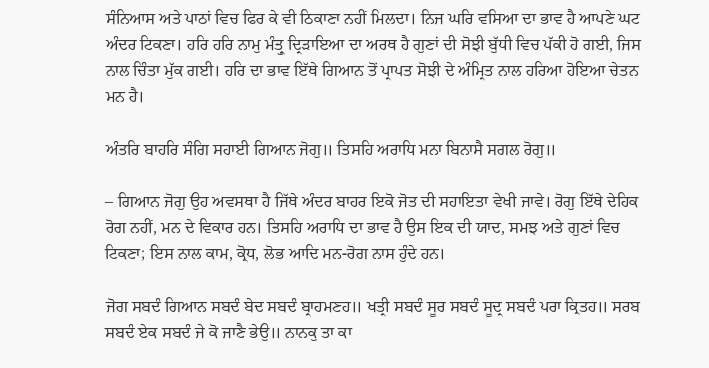ਸੰਨਿਆਸ ਅਤੇ ਪਾਠਾਂ ਵਿਚ ਫਿਰ ਕੇ ਵੀ ਠਿਕਾਣਾ ਨਹੀਂ ਮਿਲਦਾ। ਨਿਜ ਘਰਿ ਵਸਿਆ ਦਾ ਭਾਵ ਹੈ ਆਪਣੇ ਘਟ ਅੰਦਰ ਟਿਕਣਾ। ਹਰਿ ਹਰਿ ਨਾਮੁ ਮੰਤ੍ਰੁ ਦ੍ਰਿੜਾਇਆ ਦਾ ਅਰਥ ਹੈ ਗੁਣਾਂ ਦੀ ਸੋਝੀ ਬੁੱਧੀ ਵਿਚ ਪੱਕੀ ਹੋ ਗਈ, ਜਿਸ ਨਾਲ ਚਿੰਤਾ ਮੁੱਕ ਗਈ। ਹਰਿ ਦਾ ਭਾਵ ਇੱਥੇ ਗਿਆਨ ਤੋਂ ਪ੍ਰਾਪਤ ਸੋਝੀ ਦੇ ਅੰਮ੍ਰਿਤ ਨਾਲ ਹਰਿਆ ਹੋਇਆ ਚੇਤਨ ਮਨ ਹੈ।

ਅੰਤਰਿ ਬਾਹਰਿ ਸੰਗਿ ਸਹਾਈ ਗਿਆਨ ਜੋਗੁ॥ ਤਿਸਹਿ ਅਰਾਧਿ ਮਨਾ ਬਿਨਾਸੈ ਸਗਲ ਰੋਗੁ॥

– ਗਿਆਨ ਜੋਗੁ ਉਹ ਅਵਸਥਾ ਹੈ ਜਿੱਥੇ ਅੰਦਰ ਬਾਹਰ ਇਕੋ ਜੋਤ ਦੀ ਸਹਾਇਤਾ ਵੇਖੀ ਜਾਵੇ। ਰੋਗੁ ਇੱਥੇ ਦੇਹਿਕ ਰੋਗ ਨਹੀਂ, ਮਨ ਦੇ ਵਿਕਾਰ ਹਨ। ਤਿਸਹਿ ਅਰਾਧਿ ਦਾ ਭਾਵ ਹੈ ਉਸ ਇਕ ਦੀ ਯਾਦ, ਸਮਝ ਅਤੇ ਗੁਣਾਂ ਵਿਚ ਟਿਕਣਾ; ਇਸ ਨਾਲ ਕਾਮ, ਕ੍ਰੋਧ, ਲੋਭ ਆਦਿ ਮਨ-ਰੋਗ ਨਾਸ ਹੁੰਦੇ ਹਨ।

ਜੋਗ ਸਬਦੰ ਗਿਆਨ ਸਬਦੰ ਬੇਦ ਸਬਦੰ ਬ੍ਰਾਹਮਣਹ॥ ਖਤ੍ਰੀ ਸਬਦੰ ਸੂਰ ਸਬਦੰ ਸੂਦ੍ਰ ਸਬਦੰ ਪਰਾ ਕ੍ਰਿਤਹ॥ ਸਰਬ ਸਬਦੰ ਏਕ ਸਬਦੰ ਜੇ ਕੋ ਜਾਣੈ ਭੇਉ॥ ਨਾਨਕੁ ਤਾ ਕਾ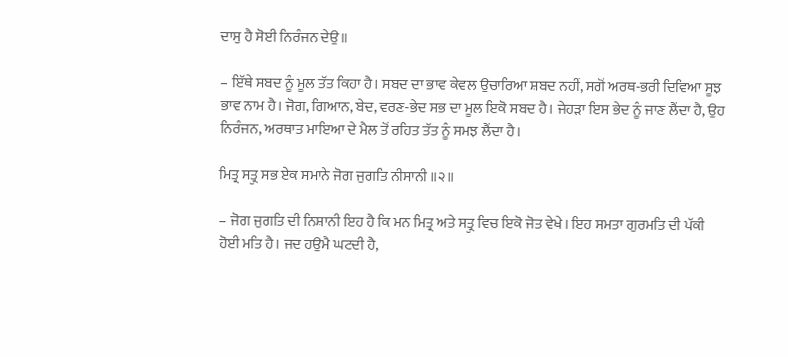ਦਾਸੁ ਹੈ ਸੋਈ ਨਿਰੰਜਨ ਦੇਉ॥

– ਇੱਥੇ ਸਬਦ ਨੂੰ ਮੂਲ ਤੱਤ ਕਿਹਾ ਹੈ। ਸਬਦ ਦਾ ਭਾਵ ਕੇਵਲ ਉਚਾਰਿਆ ਸ਼ਬਦ ਨਹੀਂ, ਸਗੋਂ ਅਰਥ-ਭਰੀ ਦਿਵਿਆ ਸੂਝ ਭਾਵ ਨਾਮ ਹੈ। ਜੋਗ, ਗਿਆਨ, ਬੇਦ, ਵਰਣ-ਭੇਦ ਸਭ ਦਾ ਮੂਲ ਇਕੋ ਸਬਦ ਹੈ। ਜੇਹੜਾ ਇਸ ਭੇਦ ਨੂੰ ਜਾਣ ਲੈਂਦਾ ਹੈ, ਉਹ ਨਿਰੰਜਨ, ਅਰਥਾਤ ਮਾਇਆ ਦੇ ਮੈਲ ਤੋਂ ਰਹਿਤ ਤੱਤ ਨੂੰ ਸਮਝ ਲੈਂਦਾ ਹੈ।

ਮਿਤ੍ਰ ਸਤ੍ਰੁ ਸਭ ਏਕ ਸਮਾਨੇ ਜੋਗ ਜੁਗਤਿ ਨੀਸਾਨੀ ॥੨॥

– ਜੋਗ ਜੁਗਤਿ ਦੀ ਨਿਸ਼ਾਨੀ ਇਹ ਹੈ ਕਿ ਮਨ ਮਿਤ੍ਰ ਅਤੇ ਸਤ੍ਰੁ ਵਿਚ ਇਕੋ ਜੋਤ ਵੇਖੇ। ਇਹ ਸਮਤਾ ਗੁਰਮਤਿ ਦੀ ਪੱਕੀ ਹੋਈ ਮਤਿ ਹੈ। ਜਦ ਹਉਮੈ ਘਟਦੀ ਹੈ,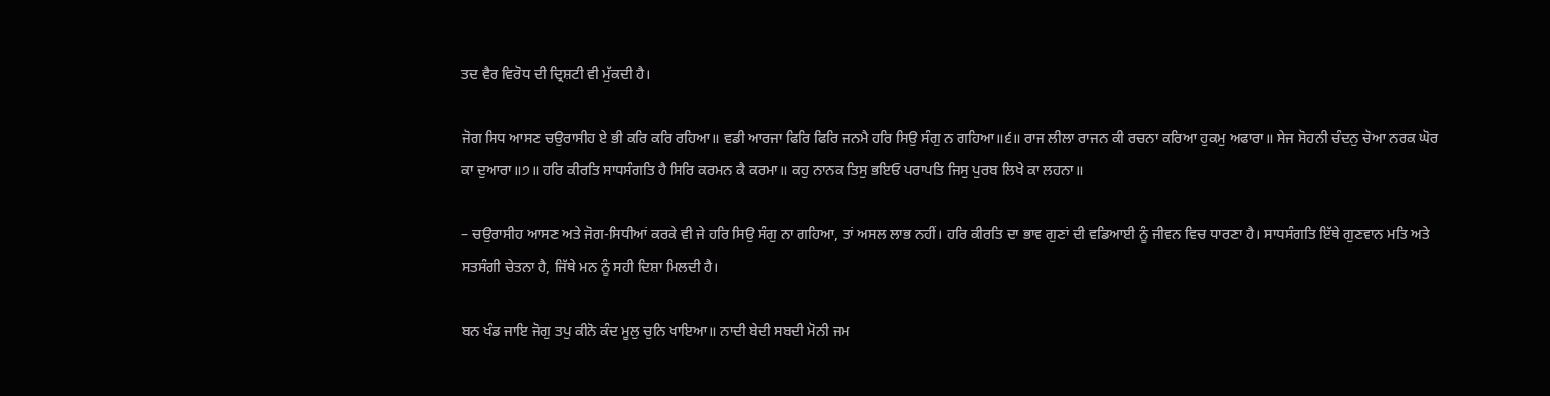ਤਦ ਵੈਰ ਵਿਰੋਧ ਦੀ ਦ੍ਰਿਸ਼ਟੀ ਵੀ ਮੁੱਕਦੀ ਹੈ।

ਜੋਗ ਸਿਧ ਆਸਣ ਚਉਰਾਸੀਹ ਏ ਭੀ ਕਰਿ ਕਰਿ ਰਹਿਆ॥ ਵਡੀ ਆਰਜਾ ਫਿਰਿ ਫਿਰਿ ਜਨਮੈ ਹਰਿ ਸਿਉ ਸੰਗੁ ਨ ਗਹਿਆ॥੬॥ ਰਾਜ ਲੀਲਾ ਰਾਜਨ ਕੀ ਰਚਨਾ ਕਰਿਆ ਹੁਕਮੁ ਅਫਾਰਾ॥ ਸੇਜ ਸੋਹਨੀ ਚੰਦਨੁ ਚੋਆ ਨਰਕ ਘੋਰ ਕਾ ਦੁਆਰਾ॥੭॥ ਹਰਿ ਕੀਰਤਿ ਸਾਧਸੰਗਤਿ ਹੈ ਸਿਰਿ ਕਰਮਨ ਕੈ ਕਰਮਾ॥ ਕਹੁ ਨਾਨਕ ਤਿਸੁ ਭਇਓ ਪਰਾਪਤਿ ਜਿਸੁ ਪੁਰਬ ਲਿਖੇ ਕਾ ਲਹਨਾ॥

– ਚਉਰਾਸੀਹ ਆਸਣ ਅਤੇ ਜੋਗ-ਸਿਧੀਆਂ ਕਰਕੇ ਵੀ ਜੇ ਹਰਿ ਸਿਉ ਸੰਗੁ ਨਾ ਗਹਿਆ, ਤਾਂ ਅਸਲ ਲਾਭ ਨਹੀਂ। ਹਰਿ ਕੀਰਤਿ ਦਾ ਭਾਵ ਗੁਣਾਂ ਦੀ ਵਡਿਆਈ ਨੂੰ ਜੀਵਨ ਵਿਚ ਧਾਰਣਾ ਹੈ। ਸਾਧਸੰਗਤਿ ਇੱਥੇ ਗੁਣਵਾਨ ਮਤਿ ਅਤੇ ਸਤਸੰਗੀ ਚੇਤਨਾ ਹੈ, ਜਿੱਥੇ ਮਨ ਨੂੰ ਸਹੀ ਦਿਸ਼ਾ ਮਿਲਦੀ ਹੈ।

ਬਨ ਖੰਡ ਜਾਇ ਜੋਗੁ ਤਪੁ ਕੀਨੋ ਕੰਦ ਮੂਲੁ ਚੁਨਿ ਖਾਇਆ॥ ਨਾਦੀ ਬੇਦੀ ਸਬਦੀ ਮੋਨੀ ਜਮ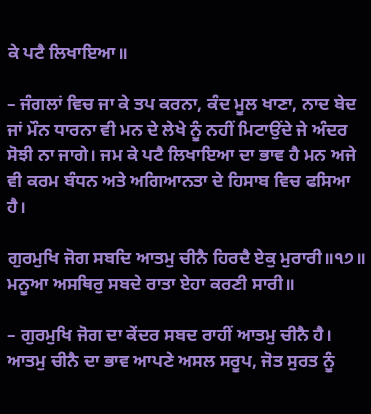ਕੇ ਪਟੈ ਲਿਖਾਇਆ॥

– ਜੰਗਲਾਂ ਵਿਚ ਜਾ ਕੇ ਤਪ ਕਰਨਾ, ਕੰਦ ਮੂਲ ਖਾਣਾ, ਨਾਦ ਬੇਦ ਜਾਂ ਮੌਨ ਧਾਰਨਾ ਵੀ ਮਨ ਦੇ ਲੇਖੇ ਨੂੰ ਨਹੀਂ ਮਿਟਾਉਂਦੇ ਜੇ ਅੰਦਰ ਸੋਝੀ ਨਾ ਜਾਗੇ। ਜਮ ਕੇ ਪਟੈ ਲਿਖਾਇਆ ਦਾ ਭਾਵ ਹੈ ਮਨ ਅਜੇ ਵੀ ਕਰਮ ਬੰਧਨ ਅਤੇ ਅਗਿਆਨਤਾ ਦੇ ਹਿਸਾਬ ਵਿਚ ਫਸਿਆ ਹੈ।

ਗੁਰਮੁਖਿ ਜੋਗ ਸਬਦਿ ਆਤਮੁ ਚੀਨੈ ਹਿਰਦੈ ਏਕੁ ਮੁਰਾਰੀ॥੧੭॥ ਮਨੂਆ ਅਸਥਿਰੁ ਸਬਦੇ ਰਾਤਾ ਏਹਾ ਕਰਣੀ ਸਾਰੀ॥

– ਗੁਰਮੁਖਿ ਜੋਗ ਦਾ ਕੇਂਦਰ ਸਬਦ ਰਾਹੀਂ ਆਤਮੁ ਚੀਨੈ ਹੈ। ਆਤਮੁ ਚੀਨੈ ਦਾ ਭਾਵ ਆਪਣੇ ਅਸਲ ਸਰੂਪ, ਜੋਤ ਸੁਰਤ ਨੂੰ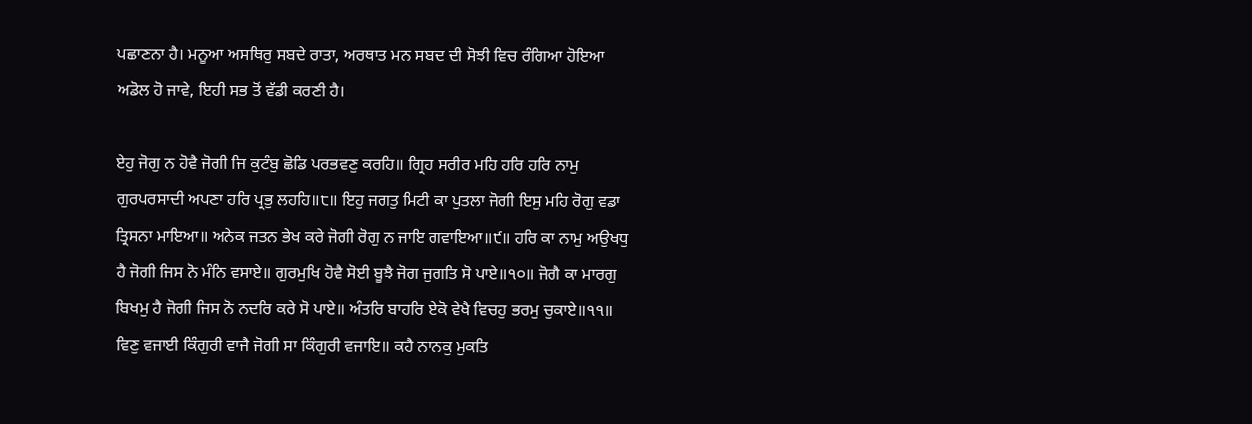ਪਛਾਣਨਾ ਹੈ। ਮਨੂਆ ਅਸਥਿਰੁ ਸਬਦੇ ਰਾਤਾ, ਅਰਥਾਤ ਮਨ ਸਬਦ ਦੀ ਸੋਝੀ ਵਿਚ ਰੰਗਿਆ ਹੋਇਆ ਅਡੋਲ ਹੋ ਜਾਵੇ, ਇਹੀ ਸਭ ਤੋਂ ਵੱਡੀ ਕਰਣੀ ਹੈ।

ਏਹੁ ਜੋਗੁ ਨ ਹੋਵੈ ਜੋਗੀ ਜਿ ਕੁਟੰਬੁ ਛੋਡਿ ਪਰਭਵਣੁ ਕਰਹਿ॥ ਗ੍ਰਿਹ ਸਰੀਰ ਮਹਿ ਹਰਿ ਹਰਿ ਨਾਮੁ ਗੁਰਪਰਸਾਦੀ ਅਪਣਾ ਹਰਿ ਪ੍ਰਭੁ ਲਹਹਿ॥੮॥ ਇਹੁ ਜਗਤੁ ਮਿਟੀ ਕਾ ਪੁਤਲਾ ਜੋਗੀ ਇਸੁ ਮਹਿ ਰੋਗੁ ਵਡਾ ਤ੍ਰਿਸਨਾ ਮਾਇਆ॥ ਅਨੇਕ ਜਤਨ ਭੇਖ ਕਰੇ ਜੋਗੀ ਰੋਗੁ ਨ ਜਾਇ ਗਵਾਇਆ॥੯॥ ਹਰਿ ਕਾ ਨਾਮੁ ਅਉਖਧੁ ਹੈ ਜੋਗੀ ਜਿਸ ਨੋ ਮੰਨਿ ਵਸਾਏ॥ ਗੁਰਮੁਖਿ ਹੋਵੈ ਸੋਈ ਬੂਝੈ ਜੋਗ ਜੁਗਤਿ ਸੋ ਪਾਏ॥੧੦॥ ਜੋਗੈ ਕਾ ਮਾਰਗੁ ਬਿਖਮੁ ਹੈ ਜੋਗੀ ਜਿਸ ਨੋ ਨਦਰਿ ਕਰੇ ਸੋ ਪਾਏ॥ ਅੰਤਰਿ ਬਾਹਰਿ ਏਕੋ ਵੇਖੈ ਵਿਚਹੁ ਭਰਮੁ ਚੁਕਾਏ॥੧੧॥ ਵਿਣੁ ਵਜਾਈ ਕਿੰਗੁਰੀ ਵਾਜੈ ਜੋਗੀ ਸਾ ਕਿੰਗੁਰੀ ਵਜਾਇ॥ ਕਹੈ ਨਾਨਕੁ ਮੁਕਤਿ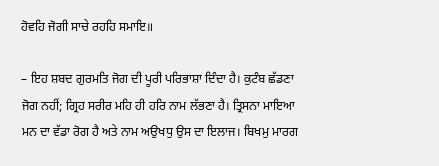ਹੋਵਹਿ ਜੋਗੀ ਸਾਚੇ ਰਹਹਿ ਸਮਾਇ॥

– ਇਹ ਸ਼ਬਦ ਗੁਰਮਤਿ ਜੋਗ ਦੀ ਪੂਰੀ ਪਰਿਭਾਸ਼ਾ ਦਿੰਦਾ ਹੈ। ਕੁਟੰਬ ਛੱਡਣਾ ਜੋਗ ਨਹੀਂ; ਗ੍ਰਿਹ ਸਰੀਰ ਮਹਿ ਹੀ ਹਰਿ ਨਾਮ ਲੱਭਣਾ ਹੈ। ਤ੍ਰਿਸਨਾ ਮਾਇਆ ਮਨ ਦਾ ਵੱਡਾ ਰੋਗ ਹੈ ਅਤੇ ਨਾਮ ਅਉਖਧੁ ਉਸ ਦਾ ਇਲਾਜ। ਬਿਖਮੁ ਮਾਰਗ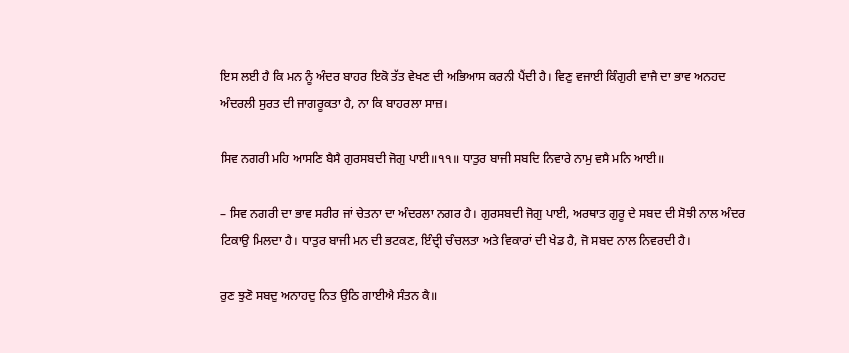ਇਸ ਲਈ ਹੈ ਕਿ ਮਨ ਨੂੰ ਅੰਦਰ ਬਾਹਰ ਇਕੋ ਤੱਤ ਵੇਖਣ ਦੀ ਅਭਿਆਸ ਕਰਨੀ ਪੈਂਦੀ ਹੈ। ਵਿਣੁ ਵਜਾਈ ਕਿੰਗੁਰੀ ਵਾਜੈ ਦਾ ਭਾਵ ਅਨਹਦ ਅੰਦਰਲੀ ਸੁਰਤ ਦੀ ਜਾਗਰੂਕਤਾ ਹੈ, ਨਾ ਕਿ ਬਾਹਰਲਾ ਸਾਜ਼।

ਸਿਵ ਨਗਰੀ ਮਹਿ ਆਸਣਿ ਬੈਸੈ ਗੁਰਸਬਦੀ ਜੋਗੁ ਪਾਈ॥੧੧॥ ਧਾਤੁਰ ਬਾਜੀ ਸਬਦਿ ਨਿਵਾਰੇ ਨਾਮੁ ਵਸੈ ਮਨਿ ਆਈ॥

– ਸਿਵ ਨਗਰੀ ਦਾ ਭਾਵ ਸਰੀਰ ਜਾਂ ਚੇਤਨਾ ਦਾ ਅੰਦਰਲਾ ਨਗਰ ਹੈ। ਗੁਰਸਬਦੀ ਜੋਗੁ ਪਾਈ, ਅਰਥਾਤ ਗੁਰੂ ਦੇ ਸਬਦ ਦੀ ਸੋਝੀ ਨਾਲ ਅੰਦਰ ਟਿਕਾਉ ਮਿਲਦਾ ਹੈ। ਧਾਤੁਰ ਬਾਜੀ ਮਨ ਦੀ ਭਟਕਣ, ਇੰਦ੍ਰੀ ਚੰਚਲਤਾ ਅਤੇ ਵਿਕਾਰਾਂ ਦੀ ਖੇਡ ਹੈ, ਜੋ ਸਬਦ ਨਾਲ ਨਿਵਰਦੀ ਹੈ।

ਰੁਣ ਝੁਣੋ ਸਬਦੁ ਅਨਾਹਦੁ ਨਿਤ ਉਠਿ ਗਾਈਐ ਸੰਤਨ ਕੈ॥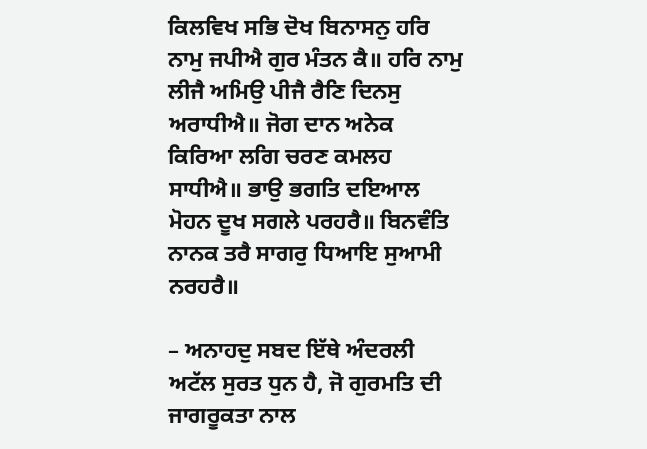ਕਿਲਵਿਖ ਸਭਿ ਦੋਖ ਬਿਨਾਸਨੁ ਹਰਿ ਨਾਮੁ ਜਪੀਐ ਗੁਰ ਮੰਤਨ ਕੈ॥ ਹਰਿ ਨਾਮੁ ਲੀਜੈ ਅਮਿਉ ਪੀਜੈ ਰੈਣਿ ਦਿਨਸੁ ਅਰਾਧੀਐ॥ ਜੋਗ ਦਾਨ ਅਨੇਕ ਕਿਰਿਆ ਲਗਿ ਚਰਣ ਕਮਲਹ ਸਾਧੀਐ॥ ਭਾਉ ਭਗਤਿ ਦਇਆਲ ਮੋਹਨ ਦੂਖ ਸਗਲੇ ਪਰਹਰੈ॥ ਬਿਨਵੰਤਿ ਨਾਨਕ ਤਰੈ ਸਾਗਰੁ ਧਿਆਇ ਸੁਆਮੀ ਨਰਹਰੈ॥

– ਅਨਾਹਦੁ ਸਬਦ ਇੱਥੇ ਅੰਦਰਲੀ ਅਟੱਲ ਸੁਰਤ ਧੁਨ ਹੈ, ਜੋ ਗੁਰਮਤਿ ਦੀ ਜਾਗਰੂਕਤਾ ਨਾਲ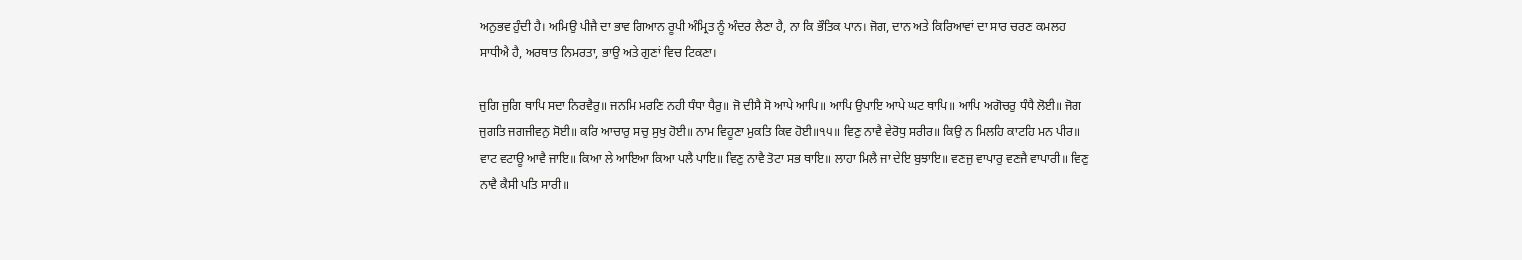ਅਨੁਭਵ ਹੁੰਦੀ ਹੈ। ਅਮਿਉ ਪੀਜੈ ਦਾ ਭਾਵ ਗਿਆਨ ਰੂਪੀ ਅੰਮ੍ਰਿਤ ਨੂੰ ਅੰਦਰ ਲੈਣਾ ਹੈ, ਨਾ ਕਿ ਭੌਤਿਕ ਪਾਨ। ਜੋਗ, ਦਾਨ ਅਤੇ ਕਿਰਿਆਵਾਂ ਦਾ ਸਾਰ ਚਰਣ ਕਮਲਹ ਸਾਧੀਐ ਹੈ, ਅਰਥਾਤ ਨਿਮਰਤਾ, ਭਾਉ ਅਤੇ ਗੁਣਾਂ ਵਿਚ ਟਿਕਣਾ।

ਜੁਗਿ ਜੁਗਿ ਥਾਪਿ ਸਦਾ ਨਿਰਵੈਰੁ॥ ਜਨਮਿ ਮਰਣਿ ਨਹੀ ਧੰਧਾ ਧੈਰੁ॥ ਜੋ ਦੀਸੈ ਸੋ ਆਪੇ ਆਪਿ॥ ਆਪਿ ਉਪਾਇ ਆਪੇ ਘਟ ਥਾਪਿ॥ ਆਪਿ ਅਗੋਚਰੁ ਧੰਧੈ ਲੋਈ॥ ਜੋਗ ਜੁਗਤਿ ਜਗਜੀਵਨੁ ਸੋਈ॥ ਕਰਿ ਆਚਾਰੁ ਸਚੁ ਸੁਖੁ ਹੋਈ॥ ਨਾਮ ਵਿਹੂਣਾ ਮੁਕਤਿ ਕਿਵ ਹੋਈ॥੧੫॥ ਵਿਣੁ ਨਾਵੈ ਵੇਰੋਧੁ ਸਰੀਰ॥ ਕਿਉ ਨ ਮਿਲਹਿ ਕਾਟਹਿ ਮਨ ਪੀਰ॥ ਵਾਟ ਵਟਾਊ ਆਵੈ ਜਾਇ॥ ਕਿਆ ਲੇ ਆਇਆ ਕਿਆ ਪਲੈ ਪਾਇ॥ ਵਿਣੁ ਨਾਵੈ ਤੋਟਾ ਸਭ ਥਾਇ॥ ਲਾਹਾ ਮਿਲੈ ਜਾ ਦੇਇ ਬੁਝਾਇ॥ ਵਣਜੁ ਵਾਪਾਰੁ ਵਣਜੈ ਵਾਪਾਰੀ॥ ਵਿਣੁ ਨਾਵੈ ਕੈਸੀ ਪਤਿ ਸਾਰੀ॥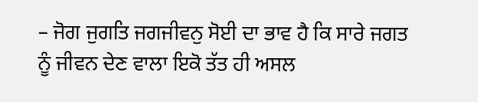– ਜੋਗ ਜੁਗਤਿ ਜਗਜੀਵਨੁ ਸੋਈ ਦਾ ਭਾਵ ਹੈ ਕਿ ਸਾਰੇ ਜਗਤ ਨੂੰ ਜੀਵਨ ਦੇਣ ਵਾਲਾ ਇਕੋ ਤੱਤ ਹੀ ਅਸਲ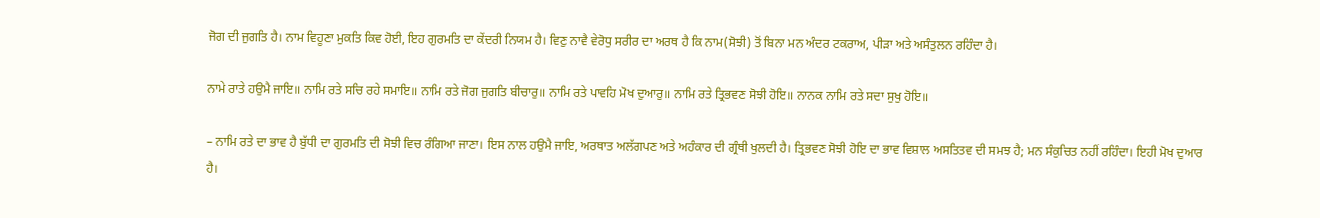ਜੋਗ ਦੀ ਜੁਗਤਿ ਹੈ। ਨਾਮ ਵਿਹੂਣਾ ਮੁਕਤਿ ਕਿਵ ਹੋਈ, ਇਹ ਗੁਰਮਤਿ ਦਾ ਕੇਂਦਰੀ ਨਿਯਮ ਹੈ। ਵਿਣੁ ਨਾਵੈ ਵੇਰੋਧੁ ਸਰੀਰ ਦਾ ਅਰਥ ਹੈ ਕਿ ਨਾਮ(ਸੋਝੀ) ਤੋਂ ਬਿਨਾ ਮਨ ਅੰਦਰ ਟਕਰਾਅ, ਪੀੜਾ ਅਤੇ ਅਸੰਤੁਲਨ ਰਹਿੰਦਾ ਹੈ।

ਨਾਮੇ ਰਾਤੇ ਹਉਮੈ ਜਾਇ॥ ਨਾਮਿ ਰਤੇ ਸਚਿ ਰਹੇ ਸਮਾਇ॥ ਨਾਮਿ ਰਤੇ ਜੋਗ ਜੁਗਤਿ ਬੀਚਾਰੁ॥ ਨਾਮਿ ਰਤੇ ਪਾਵਹਿ ਮੋਖ ਦੁਆਰੁ॥ ਨਾਮਿ ਰਤੇ ਤ੍ਰਿਭਵਣ ਸੋਝੀ ਹੋਇ॥ ਨਾਨਕ ਨਾਮਿ ਰਤੇ ਸਦਾ ਸੁਖੁ ਹੋਇ॥

– ਨਾਮਿ ਰਤੇ ਦਾ ਭਾਵ ਹੈ ਬੁੱਧੀ ਦਾ ਗੁਰਮਤਿ ਦੀ ਸੋਝੀ ਵਿਚ ਰੰਗਿਆ ਜਾਣਾ। ਇਸ ਨਾਲ ਹਉਮੈ ਜਾਇ, ਅਰਥਾਤ ਅਲੱਗਪਣ ਅਤੇ ਅਹੰਕਾਰ ਦੀ ਗ੍ਰੰਥੀ ਖੁਲਦੀ ਹੈ। ਤ੍ਰਿਭਵਣ ਸੋਝੀ ਹੋਇ ਦਾ ਭਾਵ ਵਿਸ਼ਾਲ ਅਸਤਿਤਵ ਦੀ ਸਮਝ ਹੈ; ਮਨ ਸੰਕੁਚਿਤ ਨਹੀਂ ਰਹਿੰਦਾ। ਇਹੀ ਮੋਖ ਦੁਆਰ ਹੈ।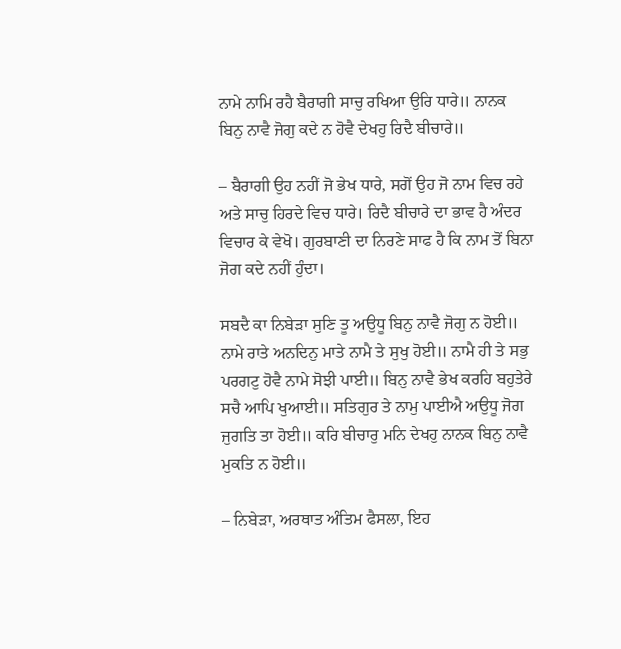ਨਾਮੇ ਨਾਮਿ ਰਹੈ ਬੈਰਾਗੀ ਸਾਚੁ ਰਖਿਆ ਉਰਿ ਧਾਰੇ॥ ਨਾਨਕ ਬਿਨੁ ਨਾਵੈ ਜੋਗੁ ਕਦੇ ਨ ਹੋਵੈ ਦੇਖਹੁ ਰਿਦੈ ਬੀਚਾਰੇ॥

– ਬੈਰਾਗੀ ਉਹ ਨਹੀਂ ਜੋ ਭੇਖ ਧਾਰੇ, ਸਗੋਂ ਉਹ ਜੋ ਨਾਮ ਵਿਚ ਰਹੇ ਅਤੇ ਸਾਚੁ ਹਿਰਦੇ ਵਿਚ ਧਾਰੇ। ਰਿਦੈ ਬੀਚਾਰੇ ਦਾ ਭਾਵ ਹੈ ਅੰਦਰ ਵਿਚਾਰ ਕੇ ਵੇਖੋ। ਗੁਰਬਾਣੀ ਦਾ ਨਿਰਣੇ ਸਾਫ ਹੈ ਕਿ ਨਾਮ ਤੋਂ ਬਿਨਾ ਜੋਗ ਕਦੇ ਨਹੀਂ ਹੁੰਦਾ।

ਸਬਦੈ ਕਾ ਨਿਬੇੜਾ ਸੁਣਿ ਤੂ ਅਉਧੂ ਬਿਨੁ ਨਾਵੈ ਜੋਗੁ ਨ ਹੋਈ॥ ਨਾਮੇ ਰਾਤੇ ਅਨਦਿਨੁ ਮਾਤੇ ਨਾਮੈ ਤੇ ਸੁਖੁ ਹੋਈ॥ ਨਾਮੈ ਹੀ ਤੇ ਸਭੁ ਪਰਗਟੁ ਹੋਵੈ ਨਾਮੇ ਸੋਝੀ ਪਾਈ॥ ਬਿਨੁ ਨਾਵੈ ਭੇਖ ਕਰਹਿ ਬਹੁਤੇਰੇ ਸਚੈ ਆਪਿ ਖੁਆਈ॥ ਸਤਿਗੁਰ ਤੇ ਨਾਮੁ ਪਾਈਐ ਅਉਧੂ ਜੋਗ ਜੁਗਤਿ ਤਾ ਹੋਈ॥ ਕਰਿ ਬੀਚਾਰੁ ਮਨਿ ਦੇਖਹੁ ਨਾਨਕ ਬਿਨੁ ਨਾਵੈ ਮੁਕਤਿ ਨ ਹੋਈ॥

– ਨਿਬੇੜਾ, ਅਰਥਾਤ ਅੰਤਿਮ ਫੈਸਲਾ, ਇਹ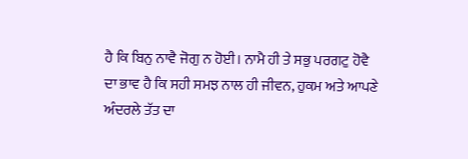ਹੈ ਕਿ ਬਿਨੁ ਨਾਵੈ ਜੋਗੁ ਨ ਹੋਈ। ਨਾਮੈ ਹੀ ਤੇ ਸਭੁ ਪਰਗਟੁ ਹੋਵੈ ਦਾ ਭਾਵ ਹੈ ਕਿ ਸਹੀ ਸਮਝ ਨਾਲ ਹੀ ਜੀਵਨ, ਹੁਕਮ ਅਤੇ ਆਪਣੇ ਅੰਦਰਲੇ ਤੱਤ ਦਾ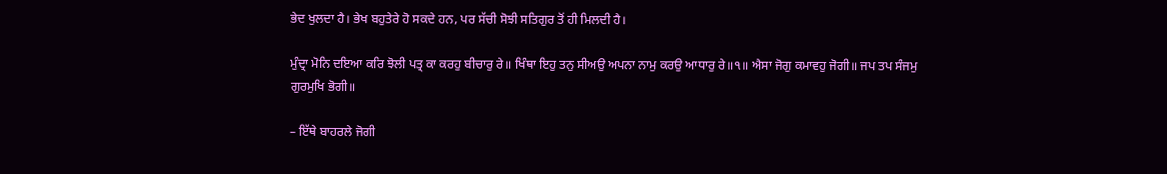ਭੇਦ ਖੁਲਦਾ ਹੈ। ਭੇਖ ਬਹੁਤੇਰੇ ਹੋ ਸਕਦੇ ਹਨ, ਪਰ ਸੱਚੀ ਸੋਝੀ ਸਤਿਗੁਰ ਤੋਂ ਹੀ ਮਿਲਦੀ ਹੈ।

ਮੁੰਦ੍ਰਾ ਮੋਨਿ ਦਇਆ ਕਰਿ ਝੋਲੀ ਪਤ੍ਰ ਕਾ ਕਰਹੁ ਬੀਚਾਰੁ ਰੇ॥ ਖਿੰਥਾ ਇਹੁ ਤਨੁ ਸੀਅਉ ਅਪਨਾ ਨਾਮੁ ਕਰਉ ਆਧਾਰੁ ਰੇ॥੧॥ ਐਸਾ ਜੋਗੁ ਕਮਾਵਹੁ ਜੋਗੀ॥ ਜਪ ਤਪ ਸੰਜਮੁ ਗੁਰਮੁਖਿ ਭੋਗੀ॥

– ਇੱਥੇ ਬਾਹਰਲੇ ਜੋਗੀ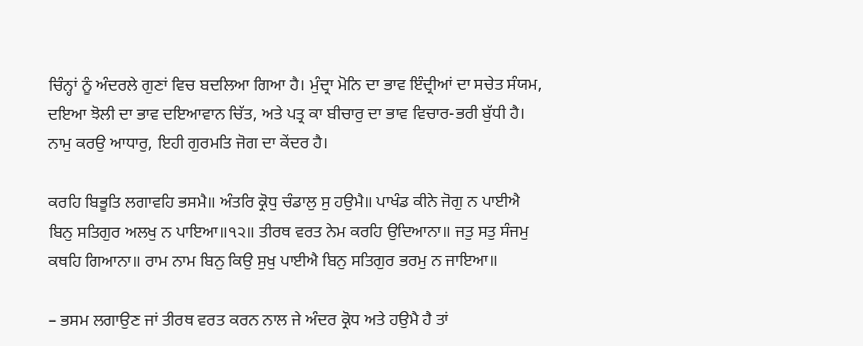ਚਿੰਨ੍ਹਾਂ ਨੂੰ ਅੰਦਰਲੇ ਗੁਣਾਂ ਵਿਚ ਬਦਲਿਆ ਗਿਆ ਹੈ। ਮੁੰਦ੍ਰਾ ਮੋਨਿ ਦਾ ਭਾਵ ਇੰਦ੍ਰੀਆਂ ਦਾ ਸਚੇਤ ਸੰਯਮ, ਦਇਆ ਝੋਲੀ ਦਾ ਭਾਵ ਦਇਆਵਾਨ ਚਿੱਤ, ਅਤੇ ਪਤ੍ਰ ਕਾ ਬੀਚਾਰੁ ਦਾ ਭਾਵ ਵਿਚਾਰ-ਭਰੀ ਬੁੱਧੀ ਹੈ। ਨਾਮੁ ਕਰਉ ਆਧਾਰੁ, ਇਹੀ ਗੁਰਮਤਿ ਜੋਗ ਦਾ ਕੇਂਦਰ ਹੈ।

ਕਰਹਿ ਬਿਭੂਤਿ ਲਗਾਵਹਿ ਭਸਮੈ॥ ਅੰਤਰਿ ਕ੍ਰੋਧੁ ਚੰਡਾਲੁ ਸੁ ਹਉਮੈ॥ ਪਾਖੰਡ ਕੀਨੇ ਜੋਗੁ ਨ ਪਾਈਐ ਬਿਨੁ ਸਤਿਗੁਰ ਅਲਖੁ ਨ ਪਾਇਆ॥੧੨॥ ਤੀਰਥ ਵਰਤ ਨੇਮ ਕਰਹਿ ਉਦਿਆਨਾ॥ ਜਤੁ ਸਤੁ ਸੰਜਮੁ ਕਥਹਿ ਗਿਆਨਾ॥ ਰਾਮ ਨਾਮ ਬਿਨੁ ਕਿਉ ਸੁਖੁ ਪਾਈਐ ਬਿਨੁ ਸਤਿਗੁਰ ਭਰਮੁ ਨ ਜਾਇਆ॥

– ਭਸਮ ਲਗਾਉਣ ਜਾਂ ਤੀਰਥ ਵਰਤ ਕਰਨ ਨਾਲ ਜੇ ਅੰਦਰ ਕ੍ਰੋਧ ਅਤੇ ਹਉਮੈ ਹੈ ਤਾਂ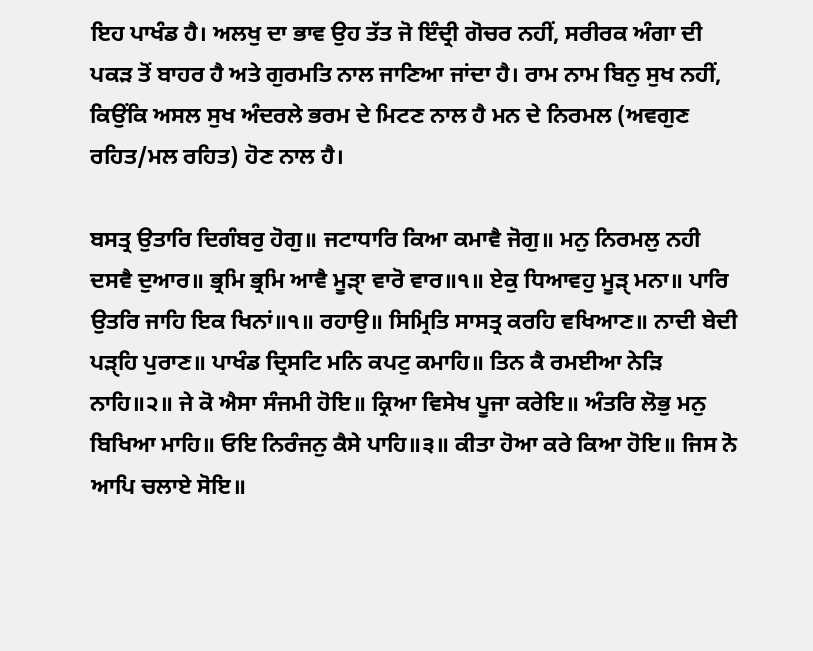ਇਹ ਪਾਖੰਡ ਹੈ। ਅਲਖੁ ਦਾ ਭਾਵ ਉਹ ਤੱਤ ਜੋ ਇੰਦ੍ਰੀ ਗੋਚਰ ਨਹੀਂ, ਸਰੀਰਕ ਅੰਗਾ ਦੀ ਪਕੜ ਤੋਂ ਬਾਹਰ ਹੈ ਅਤੇ ਗੁਰਮਤਿ ਨਾਲ ਜਾਣਿਆ ਜਾਂਦਾ ਹੈ। ਰਾਮ ਨਾਮ ਬਿਨੁ ਸੁਖ ਨਹੀਂ, ਕਿਉਂਕਿ ਅਸਲ ਸੁਖ ਅੰਦਰਲੇ ਭਰਮ ਦੇ ਮਿਟਣ ਨਾਲ ਹੈ ਮਨ ਦੇ ਨਿਰਮਲ (ਅਵਗੁਣ ਰਹਿਤ/ਮਲ ਰਹਿਤ) ਹੋਣ ਨਾਲ ਹੈ।

ਬਸਤ੍ਰ ਉਤਾਰਿ ਦਿਗੰਬਰੁ ਹੋਗੁ॥ ਜਟਾਧਾਰਿ ਕਿਆ ਕਮਾਵੈ ਜੋਗੁ॥ ਮਨੁ ਨਿਰਮਲੁ ਨਹੀ ਦਸਵੈ ਦੁਆਰ॥ ਭ੍ਰਮਿ ਭ੍ਰਮਿ ਆਵੈ ਮੂੜੑਾ ਵਾਰੋ ਵਾਰ॥੧॥ ਏਕੁ ਧਿਆਵਹੁ ਮੂੜੑ ਮਨਾ॥ ਪਾਰਿ ਉਤਰਿ ਜਾਹਿ ਇਕ ਖਿਨਾਂ॥੧॥ ਰਹਾਉ॥ ਸਿਮ੍ਰਿਤਿ ਸਾਸਤ੍ਰ ਕਰਹਿ ਵਖਿਆਣ॥ ਨਾਦੀ ਬੇਦੀ ਪੜੑਹਿ ਪੁਰਾਣ॥ ਪਾਖੰਡ ਦ੍ਰਿਸਟਿ ਮਨਿ ਕਪਟੁ ਕਮਾਹਿ॥ ਤਿਨ ਕੈ ਰਮਈਆ ਨੇੜਿ ਨਾਹਿ॥੨॥ ਜੇ ਕੋ ਐਸਾ ਸੰਜਮੀ ਹੋਇ॥ ਕ੍ਰਿਆ ਵਿਸੇਖ ਪੂਜਾ ਕਰੇਇ॥ ਅੰਤਰਿ ਲੋਭੁ ਮਨੁ ਬਿਖਿਆ ਮਾਹਿ॥ ਓਇ ਨਿਰੰਜਨੁ ਕੈਸੇ ਪਾਹਿ॥੩॥ ਕੀਤਾ ਹੋਆ ਕਰੇ ਕਿਆ ਹੋਇ॥ ਜਿਸ ਨੋ ਆਪਿ ਚਲਾਏ ਸੋਇ॥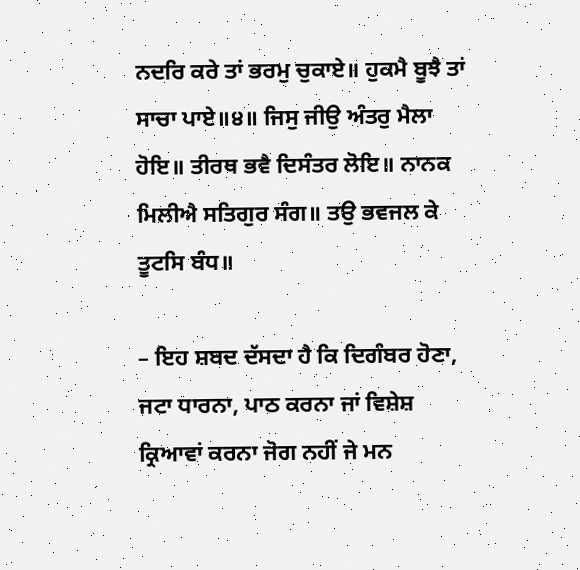ਨਦਰਿ ਕਰੇ ਤਾਂ ਭਰਮੁ ਚੁਕਾਏ॥ ਹੁਕਮੈ ਬੂਝੈ ਤਾਂ ਸਾਚਾ ਪਾਏ॥੪॥ ਜਿਸੁ ਜੀਉ ਅੰਤਰੁ ਮੈਲਾ ਹੋਇ॥ ਤੀਰਥ ਭਵੈ ਦਿਸੰਤਰ ਲੋਇ॥ ਨਾਨਕ ਮਿਲੀਐ ਸਤਿਗੁਰ ਸੰਗ॥ ਤਉ ਭਵਜਲ ਕੇ ਤੂਟਸਿ ਬੰਧ॥

– ਇਹ ਸ਼ਬਦ ਦੱਸਦਾ ਹੈ ਕਿ ਦਿਗੰਬਰ ਹੋਣਾ, ਜਟਾ ਧਾਰਨਾ, ਪਾਠ ਕਰਨਾ ਜਾਂ ਵਿਸ਼ੇਸ਼ ਕ੍ਰਿਆਵਾਂ ਕਰਨਾ ਜੋਗ ਨਹੀਂ ਜੇ ਮਨ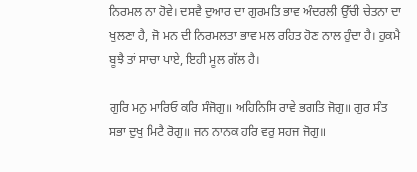ਨਿਰਮਲ ਨਾ ਹੋਵੇ। ਦਸਵੈ ਦੁਆਰ ਦਾ ਗੁਰਮਤਿ ਭਾਵ ਅੰਦਰਲੀ ਉੱਚੀ ਚੇਤਨਾ ਦਾ ਖੁਲਣਾ ਹੈ, ਜੋ ਮਨ ਦੀ ਨਿਰਮਲਤਾ ਭਾਵ ਮਲ ਰਹਿਤ ਹੋਣ ਨਾਲ ਹੁੰਦਾ ਹੈ। ਹੁਕਮੈ ਬੂਝੈ ਤਾਂ ਸਾਚਾ ਪਾਏ, ਇਹੀ ਮੂਲ ਗੱਲ ਹੈ।

ਗੁਰਿ ਮਨੁ ਮਾਰਿਓ ਕਰਿ ਸੰਜੋਗੁ॥ ਅਹਿਨਿਸਿ ਰਾਵੇ ਭਗਤਿ ਜੋਗੁ॥ ਗੁਰ ਸੰਤ ਸਭਾ ਦੁਖੁ ਮਿਟੈ ਰੋਗੁ॥ ਜਨ ਨਾਨਕ ਹਰਿ ਵਰੁ ਸਹਜ ਜੋਗੁ॥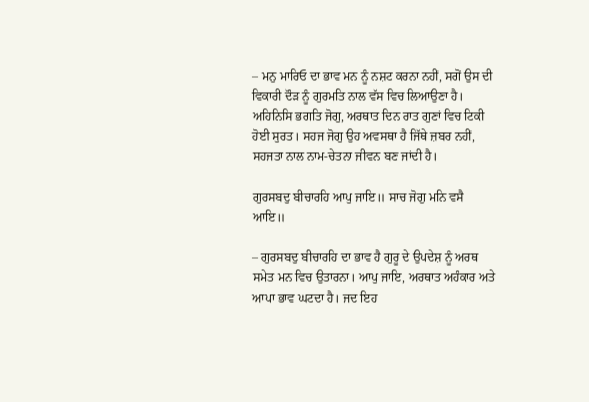– ਮਨੁ ਮਾਰਿਓ ਦਾ ਭਾਵ ਮਨ ਨੂੰ ਨਸ਼ਟ ਕਰਨਾ ਨਹੀਂ, ਸਗੋਂ ਉਸ ਦੀ ਵਿਕਾਰੀ ਦੌੜ ਨੂੰ ਗੁਰਮਤਿ ਨਾਲ ਵੱਸ ਵਿਚ ਲਿਆਉਣਾ ਹੈ। ਅਹਿਨਿਸਿ ਭਗਤਿ ਜੋਗੁ, ਅਰਥਾਤ ਦਿਨ ਰਾਤ ਗੁਣਾਂ ਵਿਚ ਟਿਕੀ ਹੋਈ ਸੁਰਤ। ਸਹਜ ਜੋਗੁ ਉਹ ਅਵਸਥਾ ਹੈ ਜਿੱਥੇ ਜ਼ਬਰ ਨਹੀਂ, ਸਹਜਤਾ ਨਾਲ ਨਾਮ-ਚੇਤਨਾ ਜੀਵਨ ਬਣ ਜਾਂਦੀ ਹੈ।

ਗੁਰਸਬਦੁ ਬੀਚਾਰਹਿ ਆਪੁ ਜਾਇ॥ ਸਾਚ ਜੋਗੁ ਮਨਿ ਵਸੈ ਆਇ॥

– ਗੁਰਸਬਦੁ ਬੀਚਾਰਹਿ ਦਾ ਭਾਵ ਹੈ ਗੁਰੂ ਦੇ ਉਪਦੇਸ਼ ਨੂੰ ਅਰਥ ਸਮੇਤ ਮਨ ਵਿਚ ਉਤਾਰਨਾ। ਆਪੁ ਜਾਇ, ਅਰਥਾਤ ਅਹੰਕਾਰ ਅਤੇ ਆਪਾ ਭਾਵ ਘਟਦਾ ਹੈ। ਜਦ ਇਹ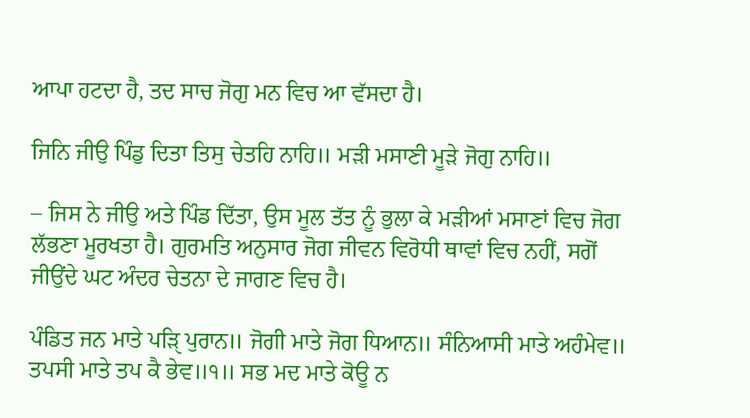ਆਪਾ ਹਟਦਾ ਹੈ, ਤਦ ਸਾਚ ਜੋਗੁ ਮਨ ਵਿਚ ਆ ਵੱਸਦਾ ਹੈ।

ਜਿਨਿ ਜੀਉ ਪਿੰਡੁ ਦਿਤਾ ਤਿਸੁ ਚੇਤਹਿ ਨਾਹਿ॥ ਮੜੀ ਮਸਾਣੀ ਮੂੜੇ ਜੋਗੁ ਨਾਹਿ॥

– ਜਿਸ ਨੇ ਜੀਉ ਅਤੇ ਪਿੰਡ ਦਿੱਤਾ, ਉਸ ਮੂਲ ਤੱਤ ਨੂੰ ਭੁਲਾ ਕੇ ਮੜੀਆਂ ਮਸਾਣਾਂ ਵਿਚ ਜੋਗ ਲੱਭਣਾ ਮੂਰਖਤਾ ਹੈ। ਗੁਰਮਤਿ ਅਨੁਸਾਰ ਜੋਗ ਜੀਵਨ ਵਿਰੋਧੀ ਥਾਵਾਂ ਵਿਚ ਨਹੀਂ, ਸਗੋਂ ਜੀਉਂਦੇ ਘਟ ਅੰਦਰ ਚੇਤਨਾ ਦੇ ਜਾਗਣ ਵਿਚ ਹੈ।

ਪੰਡਿਤ ਜਨ ਮਾਤੇ ਪੜਿੑ ਪੁਰਾਨ॥ ਜੋਗੀ ਮਾਤੇ ਜੋਗ ਧਿਆਨ॥ ਸੰਨਿਆਸੀ ਮਾਤੇ ਅਹੰਮੇਵ॥ ਤਪਸੀ ਮਾਤੇ ਤਪ ਕੈ ਭੇਵ॥੧॥ ਸਭ ਮਦ ਮਾਤੇ ਕੋਊ ਨ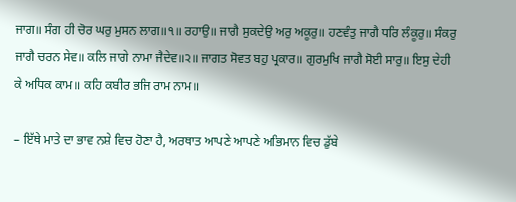ਜਾਗ॥ ਸੰਗ ਹੀ ਚੋਰ ਘਰੁ ਮੁਸਨ ਲਾਗ॥੧॥ ਰਹਾਉ॥ ਜਾਗੈ ਸੁਕਦੇਉ ਅਰੁ ਅਕੂਰੁ॥ ਹਣਵੰਤੁ ਜਾਗੈ ਧਰਿ ਲੰਕੂਰੁ॥ ਸੰਕਰੁ ਜਾਗੈ ਚਰਨ ਸੇਵ॥ ਕਲਿ ਜਾਗੇ ਨਾਮਾ ਜੈਦੇਵ॥੨॥ ਜਾਗਤ ਸੋਵਤ ਬਹੁ ਪ੍ਰਕਾਰ॥ ਗੁਰਮੁਖਿ ਜਾਗੈ ਸੋਈ ਸਾਰੁ॥ ਇਸੁ ਦੇਹੀ ਕੇ ਅਧਿਕ ਕਾਮ॥ ਕਹਿ ਕਬੀਰ ਭਜਿ ਰਾਮ ਨਾਮ॥

– ਇੱਥੇ ਮਾਤੇ ਦਾ ਭਾਵ ਨਸ਼ੇ ਵਿਚ ਹੋਣਾ ਹੈ, ਅਰਥਾਤ ਆਪਣੇ ਆਪਣੇ ਅਭਿਮਾਨ ਵਿਚ ਡੁੱਬੇ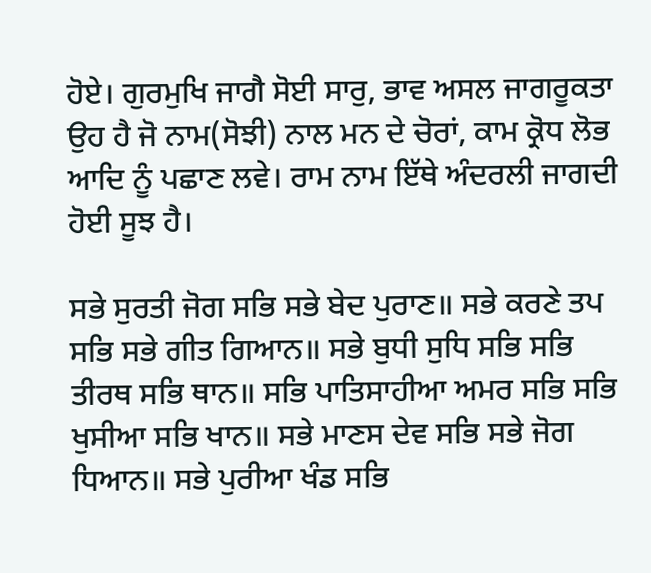ਹੋਏ। ਗੁਰਮੁਖਿ ਜਾਗੈ ਸੋਈ ਸਾਰੁ, ਭਾਵ ਅਸਲ ਜਾਗਰੂਕਤਾ ਉਹ ਹੈ ਜੋ ਨਾਮ(ਸੋਝੀ) ਨਾਲ ਮਨ ਦੇ ਚੋਰਾਂ, ਕਾਮ ਕ੍ਰੋਧ ਲੋਭ ਆਦਿ ਨੂੰ ਪਛਾਣ ਲਵੇ। ਰਾਮ ਨਾਮ ਇੱਥੇ ਅੰਦਰਲੀ ਜਾਗਦੀ ਹੋਈ ਸੂਝ ਹੈ।

ਸਭੇ ਸੁਰਤੀ ਜੋਗ ਸਭਿ ਸਭੇ ਬੇਦ ਪੁਰਾਣ॥ ਸਭੇ ਕਰਣੇ ਤਪ ਸਭਿ ਸਭੇ ਗੀਤ ਗਿਆਨ॥ ਸਭੇ ਬੁਧੀ ਸੁਧਿ ਸਭਿ ਸਭਿ ਤੀਰਥ ਸਭਿ ਥਾਨ॥ ਸਭਿ ਪਾਤਿਸਾਹੀਆ ਅਮਰ ਸਭਿ ਸਭਿ ਖੁਸੀਆ ਸਭਿ ਖਾਨ॥ ਸਭੇ ਮਾਣਸ ਦੇਵ ਸਭਿ ਸਭੇ ਜੋਗ ਧਿਆਨ॥ ਸਭੇ ਪੁਰੀਆ ਖੰਡ ਸਭਿ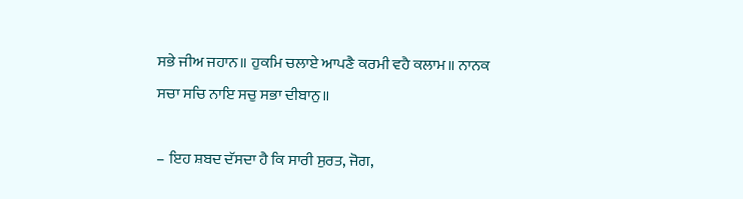ਸਭੇ ਜੀਅ ਜਹਾਨ॥ ਹੁਕਮਿ ਚਲਾਏ ਆਪਣੈ ਕਰਮੀ ਵਹੈ ਕਲਾਮ॥ ਨਾਨਕ ਸਚਾ ਸਚਿ ਨਾਇ ਸਚੁ ਸਭਾ ਦੀਬਾਨੁ॥

– ਇਹ ਸ਼ਬਦ ਦੱਸਦਾ ਹੈ ਕਿ ਸਾਰੀ ਸੁਰਤ, ਜੋਗ,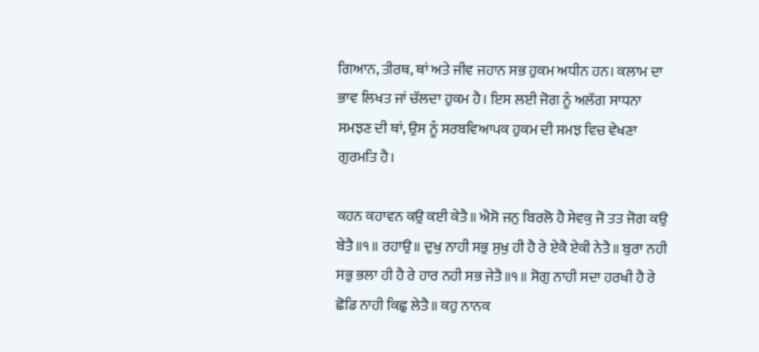ਗਿਆਨ, ਤੀਰਥ, ਥਾਂ ਅਤੇ ਜੀਵ ਜਹਾਨ ਸਭ ਹੁਕਮ ਅਧੀਨ ਹਨ। ਕਲਾਮ ਦਾ ਭਾਵ ਲਿਖਤ ਜਾਂ ਚੱਲਦਾ ਹੁਕਮ ਹੈ। ਇਸ ਲਈ ਜੋਗ ਨੂੰ ਅਲੱਗ ਸਾਧਨਾ ਸਮਝਣ ਦੀ ਥਾਂ, ਉਸ ਨੂੰ ਸਰਬਵਿਆਪਕ ਹੁਕਮ ਦੀ ਸਮਝ ਵਿਚ ਵੇਖਣਾ ਗੁਰਮਤਿ ਹੈ।

ਕਹਨ ਕਹਾਵਨ ਕਉ ਕਈ ਕੇਤੈ॥ ਐਸੋ ਜਨੁ ਬਿਰਲੋ ਹੈ ਸੇਵਕੁ ਜੋ ਤਤ ਜੋਗ ਕਉ ਬੇਤੈ॥੧॥ ਰਹਾਉ॥ ਦੁਖੁ ਨਾਹੀ ਸਭੁ ਸੁਖੁ ਹੀ ਹੈ ਰੇ ਏਕੈ ਏਕੀ ਨੇਤੈ॥ ਬੁਰਾ ਨਹੀ ਸਭੁ ਭਲਾ ਹੀ ਹੈ ਰੇ ਹਾਰ ਨਹੀ ਸਭ ਜੇਤੈ॥੧॥ ਸੋਗੁ ਨਾਹੀ ਸਦਾ ਹਰਖੀ ਹੈ ਰੇ ਛੋਡਿ ਨਾਹੀ ਕਿਛੁ ਲੇਤੈ॥ ਕਹੁ ਨਾਨਕ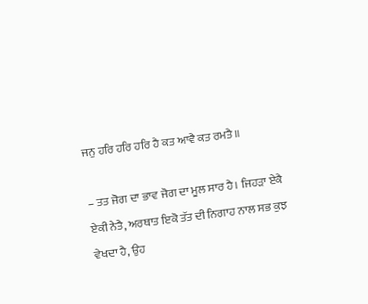ਜਨੁ ਹਰਿ ਹਰਿ ਹਰਿ ਹੈ ਕਤ ਆਵੈ ਕਤ ਰਮਤੈ॥

– ਤਤ ਜੋਗ ਦਾ ਭਾਵ ਜੋਗ ਦਾ ਮੂਲ ਸਾਰ ਹੈ। ਜਿਹੜਾ ਏਕੈ ਏਕੀ ਨੇਤੈ, ਅਰਥਾਤ ਇਕੋ ਤੱਤ ਦੀ ਨਿਗਾਹ ਨਾਲ ਸਭ ਕੁਝ ਵੇਖਦਾ ਹੈ, ਉਹ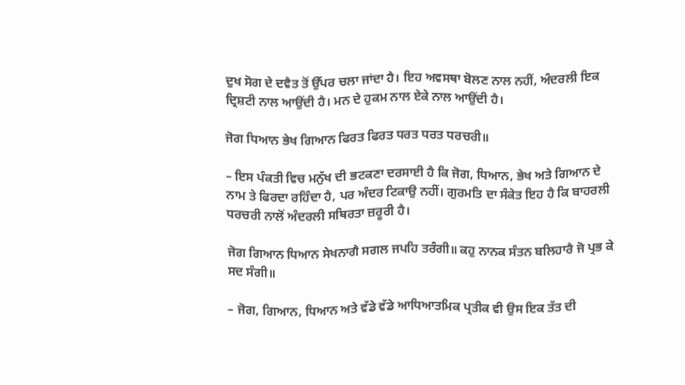ਦੁਖ ਸੋਗ ਦੇ ਦਵੈਤ ਤੋਂ ਉੱਪਰ ਚਲਾ ਜਾਂਦਾ ਹੈ। ਇਹ ਅਵਸਥਾ ਬੋਲਣ ਨਾਲ ਨਹੀਂ, ਅੰਦਰਲੀ ਇਕ ਦ੍ਰਿਸ਼ਟੀ ਨਾਲ ਆਉਂਦੀ ਹੈ। ਮਨ ਦੇ ਹੁਕਮ ਨਾਲ ਏਕੇ ਨਾਲ ਆਉਂਦੀ ਹੈ।

ਜੋਗ ਧਿਆਨ ਭੇਖ ਗਿਆਨ ਫਿਰਤ ਫਿਰਤ ਧਰਤ ਧਰਤ ਧਰਚਰੀ॥

– ਇਸ ਪੰਕਤੀ ਵਿਚ ਮਨੁੱਖ ਦੀ ਭਟਕਣਾ ਦਰਸਾਈ ਹੈ ਕਿ ਜੋਗ, ਧਿਆਨ, ਭੇਖ ਅਤੇ ਗਿਆਨ ਦੇ ਨਾਮ ਤੇ ਫਿਰਦਾ ਰਹਿੰਦਾ ਹੈ, ਪਰ ਅੰਦਰ ਟਿਕਾਉ ਨਹੀਂ। ਗੁਰਮਤਿ ਦਾ ਸੰਕੇਤ ਇਹ ਹੈ ਕਿ ਬਾਹਰਲੀ ਧਰਚਰੀ ਨਾਲੋਂ ਅੰਦਰਲੀ ਸਥਿਰਤਾ ਜ਼ਰੂਰੀ ਹੈ।

ਜੋਗ ਗਿਆਨ ਧਿਆਨ ਸੇਖਨਾਗੈ ਸਗਲ ਜਪਹਿ ਤਰੰਗੀ॥ ਕਹੁ ਨਾਨਕ ਸੰਤਨ ਬਲਿਹਾਰੈ ਜੋ ਪ੍ਰਭ ਕੇ ਸਦ ਸੰਗੀ॥

– ਜੋਗ, ਗਿਆਨ, ਧਿਆਨ ਅਤੇ ਵੱਡੇ ਵੱਡੇ ਆਧਿਆਤਮਿਕ ਪ੍ਰਤੀਕ ਵੀ ਉਸ ਇਕ ਤੱਤ ਦੀ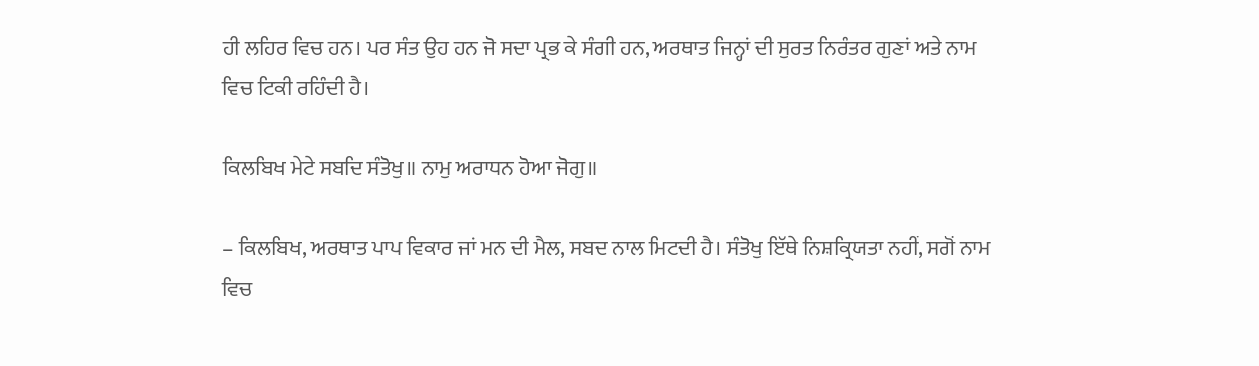ਹੀ ਲਹਿਰ ਵਿਚ ਹਨ। ਪਰ ਸੰਤ ਉਹ ਹਨ ਜੋ ਸਦਾ ਪ੍ਰਭ ਕੇ ਸੰਗੀ ਹਨ, ਅਰਥਾਤ ਜਿਨ੍ਹਾਂ ਦੀ ਸੁਰਤ ਨਿਰੰਤਰ ਗੁਣਾਂ ਅਤੇ ਨਾਮ ਵਿਚ ਟਿਕੀ ਰਹਿੰਦੀ ਹੈ।

ਕਿਲਬਿਖ ਮੇਟੇ ਸਬਦਿ ਸੰਤੋਖੁ॥ ਨਾਮੁ ਅਰਾਧਨ ਹੋਆ ਜੋਗੁ॥

– ਕਿਲਬਿਖ, ਅਰਥਾਤ ਪਾਪ ਵਿਕਾਰ ਜਾਂ ਮਨ ਦੀ ਮੈਲ, ਸਬਦ ਨਾਲ ਮਿਟਦੀ ਹੈ। ਸੰਤੋਖੁ ਇੱਥੇ ਨਿਸ਼ਕ੍ਰਿਯਤਾ ਨਹੀਂ, ਸਗੋਂ ਨਾਮ ਵਿਚ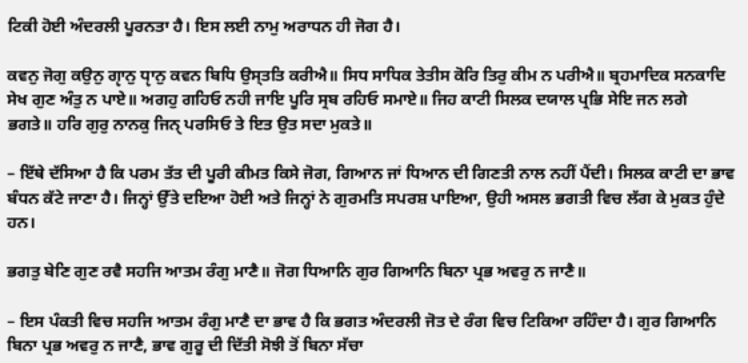ਟਿਕੀ ਹੋਈ ਅੰਦਰਲੀ ਪੂਰਨਤਾ ਹੈ। ਇਸ ਲਈ ਨਾਮੁ ਅਰਾਧਨ ਹੀ ਜੋਗ ਹੈ।

ਕਵਨੁ ਜੋਗੁ ਕਉਨੁ ਗੵਾਨੁ ਧੵਾਨੁ ਕਵਨ ਬਿਧਿ ਉਸ੍ਤਤਿ ਕਰੀਐ॥ ਸਿਧ ਸਾਧਿਕ ਤੇਤੀਸ ਕੋਰਿ ਤਿਰੁ ਕੀਮ ਨ ਪਰੀਐ॥ ਬ੍ਰਹਮਾਦਿਕ ਸਨਕਾਦਿ ਸੇਖ ਗੁਣ ਅੰਤੁ ਨ ਪਾਏ॥ ਅਗਹੁ ਗਹਿਓ ਨਹੀ ਜਾਇ ਪੂਰਿ ਸ੍ਰਬ ਰਹਿਓ ਸਮਾਏ॥ ਜਿਹ ਕਾਟੀ ਸਿਲਕ ਦਯਾਲ ਪ੍ਰਭਿ ਸੇਇ ਜਨ ਲਗੇ ਭਗਤੇ॥ ਹਰਿ ਗੁਰੁ ਨਾਨਕੁ ਜਿਨੑ ਪਰਸਿਓ ਤੇ ਇਤ ਉਤ ਸਦਾ ਮੁਕਤੇ॥

– ਇੱਥੇ ਦੱਸਿਆ ਹੈ ਕਿ ਪਰਮ ਤੱਤ ਦੀ ਪੂਰੀ ਕੀਮਤ ਕਿਸੇ ਜੋਗ, ਗਿਆਨ ਜਾਂ ਧਿਆਨ ਦੀ ਗਿਣਤੀ ਨਾਲ ਨਹੀਂ ਪੈਂਦੀ। ਸਿਲਕ ਕਾਟੀ ਦਾ ਭਾਵ ਬੰਧਨ ਕੱਟੇ ਜਾਣਾ ਹੈ। ਜਿਨ੍ਹਾਂ ਉੱਤੇ ਦਇਆ ਹੋਈ ਅਤੇ ਜਿਨ੍ਹਾਂ ਨੇ ਗੁਰਮਤਿ ਸਪਰਸ਼ ਪਾਇਆ, ਉਹੀ ਅਸਲ ਭਗਤੀ ਵਿਚ ਲੱਗ ਕੇ ਮੁਕਤ ਹੁੰਦੇ ਹਨ।

ਭਗਤੁ ਬੇਣਿ ਗੁਣ ਰਵੈ ਸਹਜਿ ਆਤਮ ਰੰਗੁ ਮਾਣੈ॥ ਜੋਗ ਧਿਆਨਿ ਗੁਰ ਗਿਆਨਿ ਬਿਨਾ ਪ੍ਰਭ ਅਵਰੁ ਨ ਜਾਣੈ॥

– ਇਸ ਪੰਕਤੀ ਵਿਚ ਸਹਜਿ ਆਤਮ ਰੰਗੁ ਮਾਣੈ ਦਾ ਭਾਵ ਹੈ ਕਿ ਭਗਤ ਅੰਦਰਲੀ ਜੋਤ ਦੇ ਰੰਗ ਵਿਚ ਟਿਕਿਆ ਰਹਿੰਦਾ ਹੈ। ਗੁਰ ਗਿਆਨਿ ਬਿਨਾ ਪ੍ਰਭ ਅਵਰੁ ਨ ਜਾਣੈ, ਭਾਵ ਗੁਰੂ ਦੀ ਦਿੱਤੀ ਸੋਝੀ ਤੋਂ ਬਿਨਾ ਸੱਚਾ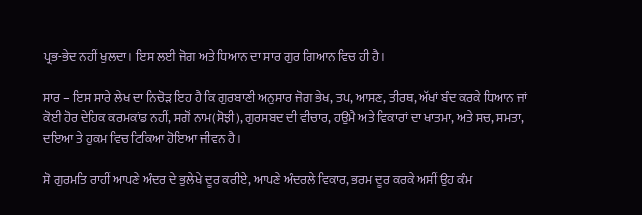ਪ੍ਰਭ-ਭੇਦ ਨਹੀਂ ਖੁਲਦਾ। ਇਸ ਲਈ ਜੋਗ ਅਤੇ ਧਿਆਨ ਦਾ ਸਾਰ ਗੁਰ ਗਿਆਨ ਵਿਚ ਹੀ ਹੈ।

ਸਾਰ – ਇਸ ਸਾਰੇ ਲੇਖ ਦਾ ਨਿਚੋੜ ਇਹ ਹੈ ਕਿ ਗੁਰਬਾਣੀ ਅਨੁਸਾਰ ਜੋਗ ਭੇਖ, ਤਪ, ਆਸਣ, ਤੀਰਥ, ਅੱਖਾਂ ਬੰਦ ਕਰਕੇ ਧਿਆਨ ਜਾਂ ਕੋਈ ਹੋਰ ਦੇਹਿਕ ਕਰਮਕਾਂਡ ਨਹੀਂ, ਸਗੋਂ ਨਾਮ(ਸੋਝੀ), ਗੁਰਸਬਦ ਦੀ ਵੀਚਾਰ, ਹਉਮੈ ਅਤੇ ਵਿਕਾਰਾਂ ਦਾ ਖਾਤਮਾ, ਅਤੇ ਸਚ, ਸਮਤਾ, ਦਇਆ ਤੇ ਹੁਕਮ ਵਿਚ ਟਿਕਿਆ ਹੋਇਆ ਜੀਵਨ ਹੈ।

ਸੋ ਗੁਰਮਤਿ ਰਾਹੀਂ ਆਪਣੇ ਅੰਦਰ ਦੇ ਭੁਲੇਖੇ ਦੂਰ ਕਰੀਏ, ਆਪਣੇ ਅੰਦਰਲੇ ਵਿਕਾਰ, ਭਰਮ ਦੂਰ ਕਰਕੇ ਅਸੀਂ ਉਹ ਕੰਮ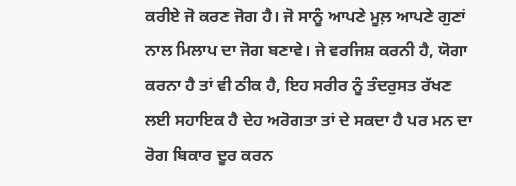ਕਰੀਏ ਜੋ ਕਰਣ ਜੋਗ ਹੈ। ਜੋ ਸਾਨੂੰ ਆਪਣੇ ਮੂਲ਼ ਆਪਣੇ ਗੁਣਾਂ ਨਾਲ ਮਿਲਾਪ ਦਾ ਜੋਗ ਬਣਾਵੇ। ਜੇ ਵਰਜਿਸ਼ ਕਰਨੀ ਹੈ, ਯੋਗਾ ਕਰਨਾ ਹੈ ਤਾਂ ਵੀ ਠੀਕ ਹੈ, ਇਹ ਸਰੀਰ ਨੂੰ ਤੰਦਰੁਸਤ ਰੱਖਣ ਲਈ ਸਹਾਇਕ ਹੈ ਦੇਹ ਅਰੋਗਤਾ ਤਾਂ ਦੇ ਸਕਦਾ ਹੈ ਪਰ ਮਨ ਦਾ ਰੋਗ ਬਿਕਾਰ ਦੂਰ ਕਰਨ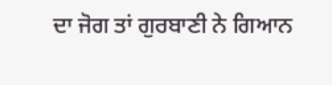ਦਾ ਜੋਗ ਤਾਂ ਗੁਰਬਾਣੀ ਨੇ ਗਿਆਨ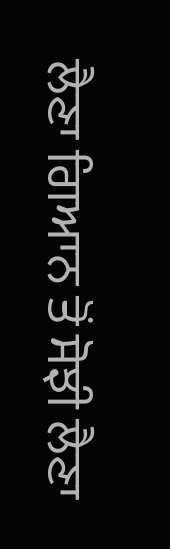ਲੈਣਾ ਗਿਆਨ ਤੋਂ ਸੋਝੀ ਲੈਣਾ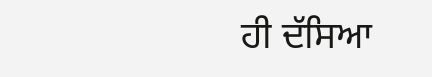ਹੀ ਦੱਸਿਆ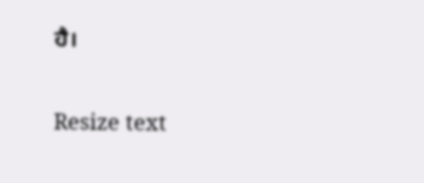ਹੈ।

Resize text